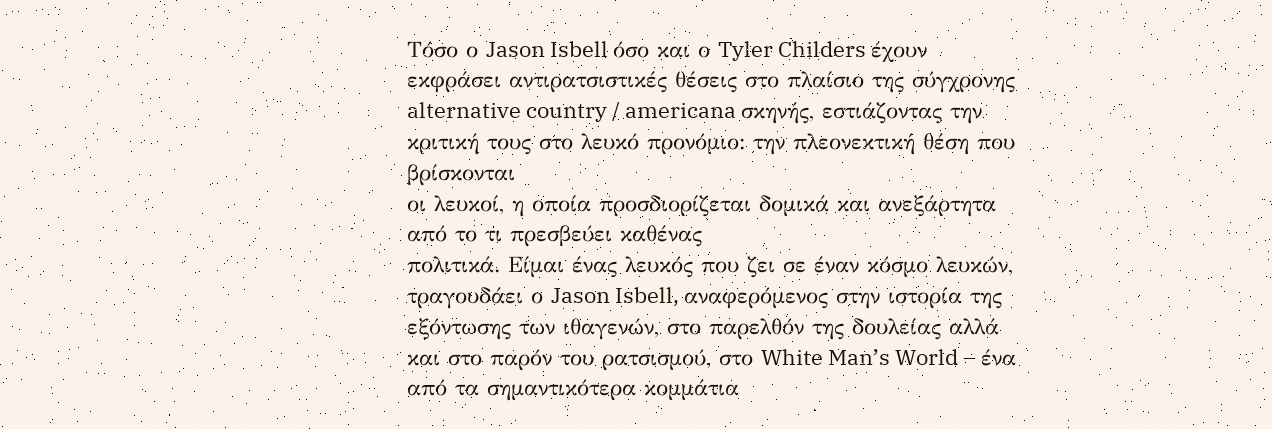Τόσο ο Jason Isbell όσο και ο Tyler Childers έχουν εκφράσει αντιρατσιστικές θέσεις στο πλαίσιο της σύγχρονης alternative country / americana σκηνής, εστιάζοντας την κριτική τους στο λευκό προνόμιο: την πλεονεκτική θέση που βρίσκονται
οι λευκοί, η οποία προσδιορίζεται δομικά και ανεξάρτητα από το τι πρεσβεύει καθένας
πολιτικά. Είμαι ένας λευκός που ζει σε έναν κόσμο λευκών, τραγουδάει ο Jason Isbell, αναφερόμενος στην ιστορία της εξόντωσης των ιθαγενών, στο παρελθόν της δουλείας αλλά και στο παρόν του ρατσισμού, στο White Man’s World – ένα από τα σημαντικότερα κομμάτια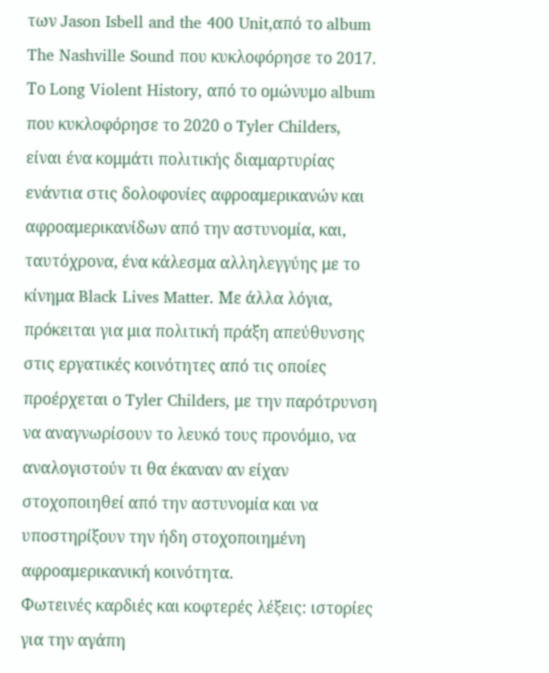των Jason Isbell and the 400 Unit,από το album The Nashville Sound που κυκλοφόρησε το 2017.
Το Long Violent History, από το ομώνυμο album που κυκλοφόρησε το 2020 ο Tyler Childers, είναι ένα κομμάτι πολιτικής διαμαρτυρίας ενάντια στις δολοφονίες αφροαμερικανών και αφροαμερικανίδων από την αστυνομία, και, ταυτόχρονα, ένα κάλεσμα αλληλεγγύης με το κίνημα Black Lives Matter. Με άλλα λόγια, πρόκειται για μια πολιτική πράξη απεύθυνσης στις εργατικές κοινότητες από τις οποίες προέρχεται ο Tyler Childers, με την παρότρυνση να αναγνωρίσουν το λευκό τους προνόμιο, να αναλογιστούν τι θα έκαναν αν είχαν στοχοποιηθεί από την αστυνομία και να υποστηρίξουν την ήδη στοχοποιημένη αφροαμερικανική κοινότητα.
Φωτεινές καρδιές και κοφτερές λέξεις: ιστορίες για την αγάπη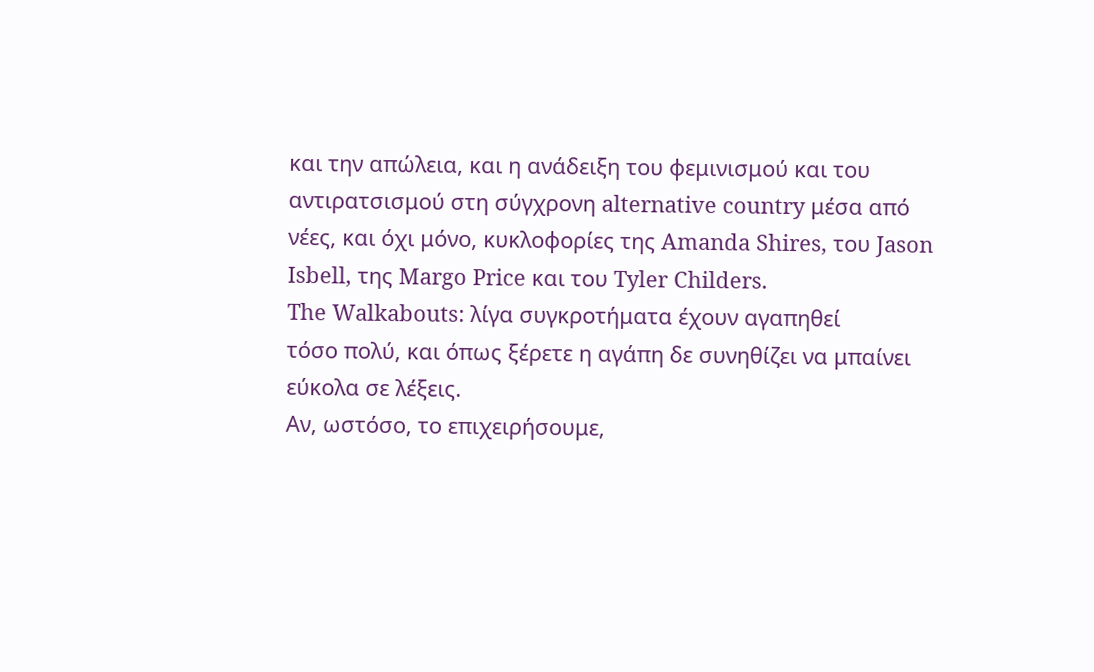και την απώλεια, και η ανάδειξη του φεμινισμού και του αντιρατσισμού στη σύγχρονη alternative country μέσα από νέες, και όχι μόνο, κυκλοφορίες της Amanda Shires, του Jason Isbell, της Margo Price και του Tyler Childers.
The Walkabouts: λίγα συγκροτήματα έχουν αγαπηθεί
τόσο πολύ, και όπως ξέρετε η αγάπη δε συνηθίζει να μπαίνει εύκολα σε λέξεις.
Αν, ωστόσο, το επιχειρήσουμε,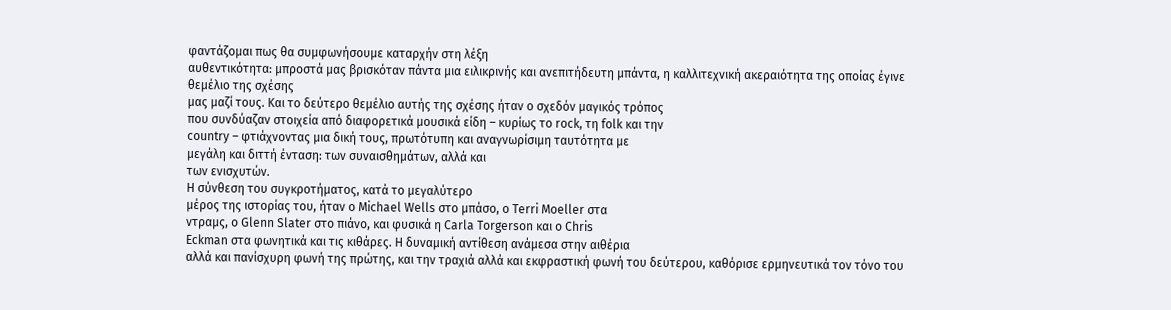φαντάζομαι πως θα συμφωνήσουμε καταρχήν στη λέξη
αυθεντικότητα: μπροστά μας βρισκόταν πάντα μια ειλικρινής και ανεπιτήδευτη μπάντα, η καλλιτεχνική ακεραιότητα της οποίας έγινε θεμέλιο της σχέσης
μας μαζί τους. Και το δεύτερο θεμέλιο αυτής της σχέσης ήταν ο σχεδόν μαγικός τρόπος
που συνδύαζαν στοιχεία από διαφορετικά μουσικά είδη – κυρίως το rock, τη folk και την
country – φτιάχνοντας μια δική τους, πρωτότυπη και αναγνωρίσιμη ταυτότητα με
μεγάλη και διττή ένταση: των συναισθημάτων, αλλά και
των ενισχυτών.
Η σύνθεση του συγκροτήματος, κατά το μεγαλύτερο
μέρος της ιστορίας του, ήταν ο Michael Wells στο μπάσο, ο Terri Moeller στα
ντραμς, ο Glenn Slater στο πιάνο, και φυσικά η Carla Torgerson και ο Chris
Eckman στα φωνητικά και τις κιθάρες. Η δυναμική αντίθεση ανάμεσα στην αιθέρια
αλλά και πανίσχυρη φωνή της πρώτης, και την τραχιά αλλά και εκφραστική φωνή του δεύτερου, καθόρισε ερμηνευτικά τον τόνο του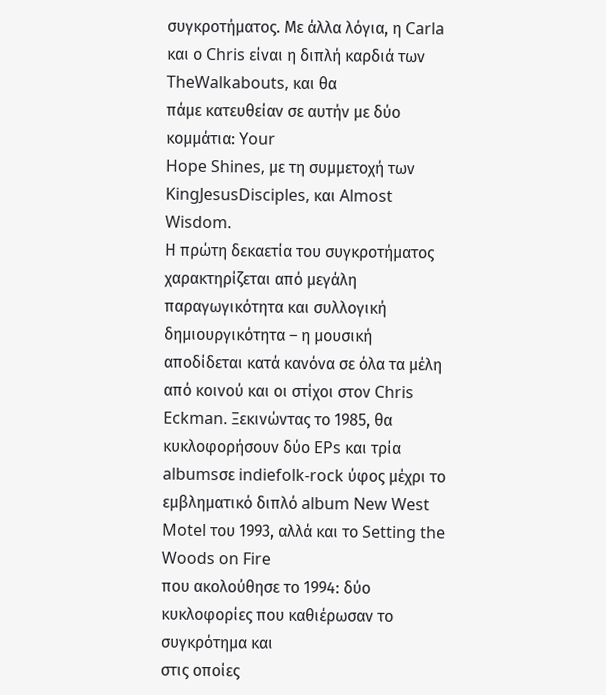συγκροτήματος. Με άλλα λόγια, η Carla και ο Chris είναι η διπλή καρδιά των TheWalkabouts, και θα
πάμε κατευθείαν σε αυτήν με δύο κομμάτια: Your
Hope Shines, με τη συμμετοχή των KingJesusDisciples, και Almost Wisdom.
Η πρώτη δεκαετία του συγκροτήματος
χαρακτηρίζεται από μεγάλη παραγωγικότητα και συλλογική δημιουργικότητα – η μουσική αποδίδεται κατά κανόνα σε όλα τα μέλη από κοινού και οι στίχοι στον Chris Eckman. Ξεκινώντας το 1985, θα
κυκλοφορήσουν δύο EPs και τρία albumsσε indiefolk-rock ύφος μέχρι το εμβληματικό διπλό album New West Motel του 1993, αλλά και το Setting the Woods on Fire
που ακολούθησε το 1994: δύο κυκλοφορίες που καθιέρωσαν το συγκρότημα και
στις οποίες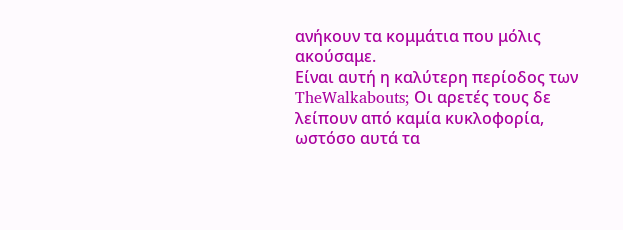ανήκουν τα κομμάτια που μόλις ακούσαμε.
Είναι αυτή η καλύτερη περίοδος των TheWalkabouts; Οι αρετές τους δε λείπουν από καμία κυκλοφορία, ωστόσο αυτά τα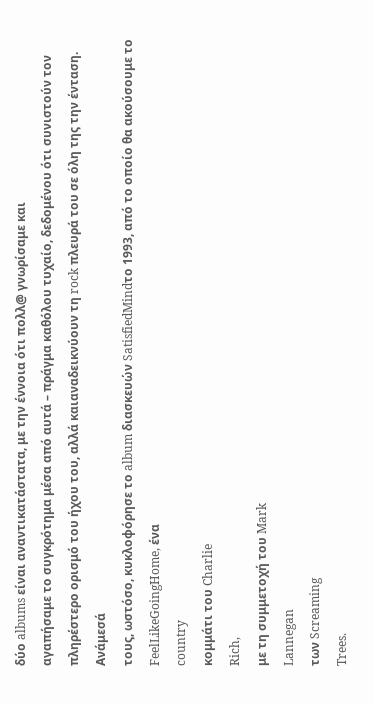δύο albums είναι αναντικατάστατα, με την έννοια ότι πολλ@ γνωρίσαμε και
αγαπήσαμε το συγκρότημα μέσα από αυτά – πράγμα καθόλου τυχαίο, δεδομένου ότι συνιστούν τον πληρέστερο ορισμό του ήχου του, αλλά καιαναδεικνύουν τη rock πλευρά του σε όλη της την ένταση. Ανάμεσά
τους, ωστόσο, κυκλοφόρησε το album διασκευών SatisfiedMindτο 1993, από το οποίο θα ακούσουμε το
FeelLikeGoingHome, ένα
country
κομμάτι του Charlie
Rich,
με τη συμμετοχή του Mark
Lannegan
των Screaming
Trees.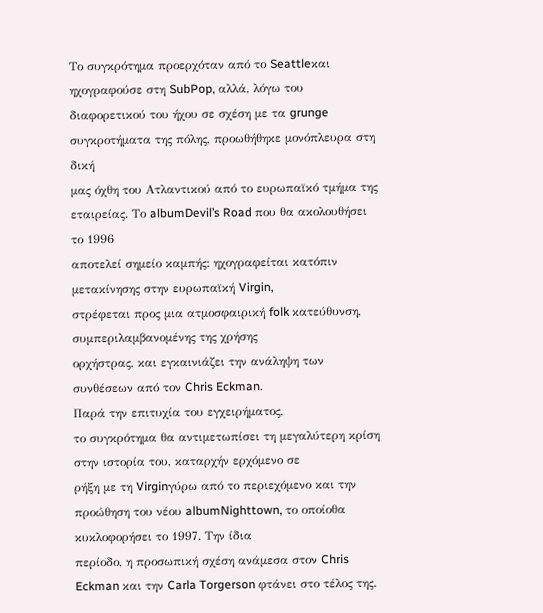Το συγκρότημα προερχόταν από το Seattleκαι ηχογραφούσε στη SubPop, αλλά, λόγω του διαφορετικού του ήχου σε σχέση με τα grunge συγκροτήματα της πόλης, προωθήθηκε μονόπλευρα στη δική
μας όχθη του Ατλαντικού από το ευρωπαϊκό τμήμα της εταιρείας. Το albumDevil’s Road που θα ακολουθήσει το 1996
αποτελεί σημείο καμπής: ηχογραφείται κατόπιν μετακίνησης στην ευρωπαϊκή Virgin,
στρέφεται προς μια ατμοσφαιρική folk κατεύθυνση, συμπεριλαμβανομένης της χρήσης
ορχήστρας, και εγκαινιάζει την ανάληψη των συνθέσεων από τον Chris Eckman.
Παρά την επιτυχία του εγχειρήματος,
το συγκρότημα θα αντιμετωπίσει τη μεγαλύτερη κρίση στην ιστορία του, καταρχήν ερχόμενο σε
ρήξη με τη Virginγύρω από το περιεχόμενο και την προώθηση του νέου albumNighttown, το οποίοθα κυκλοφορήσει το 1997. Την ίδια
περίοδο, η προσωπική σχέση ανάμεσα στον Chris Eckman και την Carla Torgerson φτάνει στο τέλος της.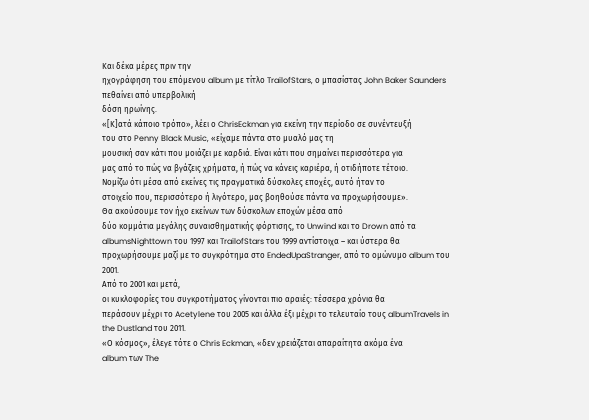Και δέκα μέρες πριν την
ηχογράφηση του επόμενου album με τίτλο TrailofStars, ο μπασίστας John Baker Saunders πεθαίνει από υπερβολική
δόση ηρωίνης.
«[Κ]ατά κάποιο τρόπο», λέει ο ChrisEckman για εκείνη την περίοδο σε συνέντευξή
του στο Penny Black Music, «είχαμε πάντα στο μυαλό μας τη
μουσική σαν κάτι που μοιάζει με καρδιά. Είναι κάτι που σημαίνει περισσότερα για
μας από το πώς να βγάζεις χρήματα, ή πώς να κάνεις καριέρα, ή οτιδήποτε τέτοιο.
Νομίζω ότι μέσα από εκείνες τις πραγματικά δύσκολες εποχές, αυτό ήταν το
στοιχείο που, περισσότερο ή λιγότερο, μας βοηθούσε πάντα να προχωρήσουμε».
Θα ακούσουμε τον ήχο εκείνων των δύσκολων εποχών μέσα από
δύο κομμάτια μεγάλης συναισθηματικής φόρτισης, το Unwind και το Drown από τα albumsNighttown του 1997 και TrailofStars του 1999 αντίστοιχα – και ύστερα θα
προχωρήσουμε μαζί με το συγκρότημα στο EndedUpaStranger, από το ομώνυμο album του 2001.
Από το 2001 και μετά,
οι κυκλοφορίες του συγκροτήματος γίνονται πιο αραιές: τέσσερα χρόνια θα
περάσουν μέχρι το Acetylene του 2005 και άλλα έξι μέχρι το τελευταίο τους albumTravels in the Dustland του 2011.
«Ο κόσμος», έλεγε τότε ο Chris Eckman, «δεν χρειάζεται απαραίτητα ακόμα ένα
album των The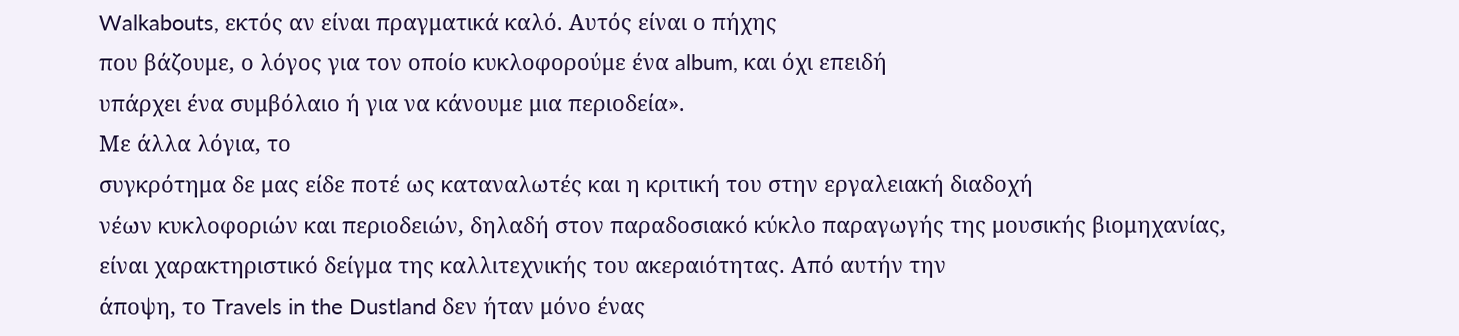Walkabouts, εκτός αν είναι πραγματικά καλό. Αυτός είναι ο πήχης
που βάζουμε, ο λόγος για τον οποίο κυκλοφορούμε ένα album, και όχι επειδή
υπάρχει ένα συμβόλαιο ή για να κάνουμε μια περιοδεία».
Με άλλα λόγια, το
συγκρότημα δε μας είδε ποτέ ως καταναλωτές και η κριτική του στην εργαλειακή διαδοχή
νέων κυκλοφοριών και περιοδειών, δηλαδή στον παραδοσιακό κύκλο παραγωγής της μουσικής βιομηχανίας,
είναι χαρακτηριστικό δείγμα της καλλιτεχνικής του ακεραιότητας. Από αυτήν την
άποψη, το Travels in the Dustland δεν ήταν μόνο ένας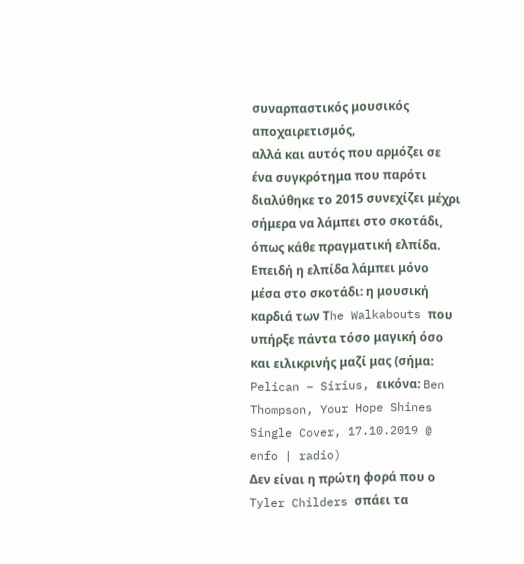συναρπαστικός μουσικός αποχαιρετισμός,
αλλά και αυτός που αρμόζει σε ένα συγκρότημα που παρότι διαλύθηκε το 2015 συνεχίζει μέχρι
σήμερα να λάμπει στο σκοτάδι, όπως κάθε πραγματική ελπίδα.
Επειδή η ελπίδα λάμπει μόνο μέσα στο σκοτάδι: η μουσική καρδιά των Τhe Walkabouts που υπήρξε πάντα τόσο μαγική όσο και ειλικρινής μαζί μας (σήμα: Pelican – Sirius, εικόνα: Ben Thompson, Your Hope Shines Single Cover, 17.10.2019 @ enfo | radio)
Δεν είναι η πρώτη φορά που ο Tyler Childers σπάει τα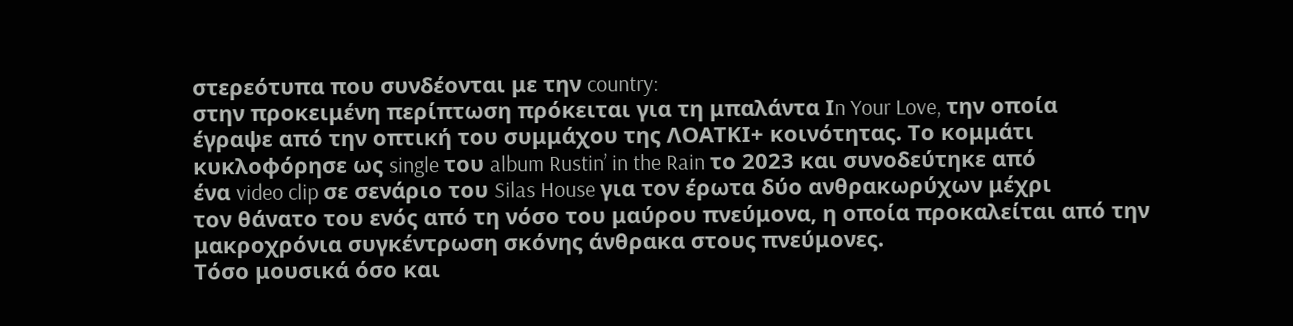στερεότυπα που συνδέονται με την country:
στην προκειμένη περίπτωση πρόκειται για τη μπαλάντα Ιn Your Love, την οποία
έγραψε από την οπτική του συμμάχου της ΛΟΑΤΚΙ+ κοινότητας. Το κομμάτι
κυκλοφόρησε ως single του album Rustin’ in the Rain το 2023 και συνοδεύτηκε από
ένα video clip σε σενάριο του Silas House για τον έρωτα δύο ανθρακωρύχων μέχρι
τον θάνατο του ενός από τη νόσο του μαύρου πνεύμονα, η οποία προκαλείται από την μακροχρόνια συγκέντρωση σκόνης άνθρακα στους πνεύμονες.
Τόσο μουσικά όσο και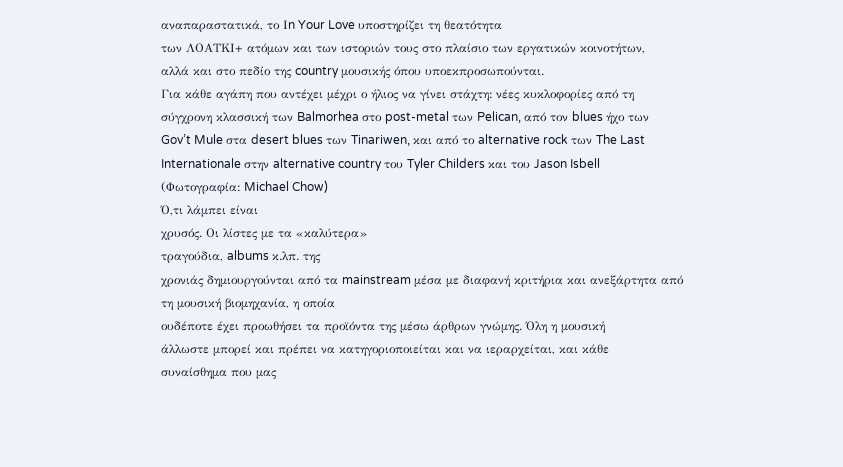αναπαραστατικά, το Ιn Your Love υποστηρίζει τη θεατότητα
των ΛΟΑΤΚΙ+ ατόμων και των ιστοριών τους στο πλαίσιο των εργατικών κοινοτήτων,
αλλά και στο πεδίο της country μουσικής όπου υποεκπροσωπούνται.
Για κάθε αγάπη που αντέχει μέχρι ο ήλιος να γίνει στάχτη: νέες κυκλοφορίες από τη σύγχρονη κλασσική των Balmorhea στο post-metal των Pelican, από τον blues ήχο των Gov’t Mule στα desert blues των Tinariwen, και από το alternative rock των The Last Internationale στην alternative country του Tyler Childers και του Jason Isbell (Φωτογραφία: Michael Chow)
Ό,τι λάμπει είναι
χρυσός. Οι λίστες με τα «καλύτερα»
τραγούδια, albums κ.λπ. της
χρονιάς δημιουργούνται από τα mainstream μέσα με διαφανή κριτήρια και ανεξάρτητα από τη μουσική βιομηχανία, η οποία
ουδέποτε έχει προωθήσει τα προϊόντα της μέσω άρθρων γνώμης. Όλη η μουσική
άλλωστε μπορεί και πρέπει να κατηγοριοποιείται και να ιεραρχείται, και κάθε
συναίσθημα που μας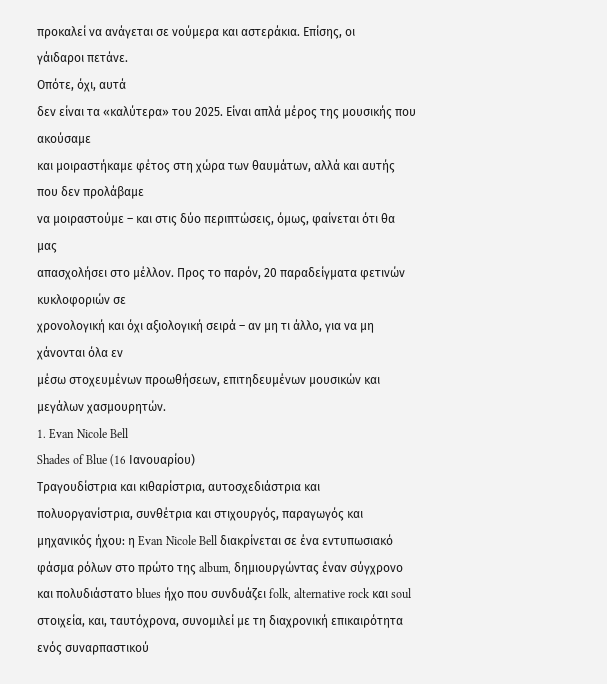προκαλεί να ανάγεται σε νούμερα και αστεράκια. Επίσης, οι
γάιδαροι πετάνε.
Οπότε, όχι, αυτά
δεν είναι τα «καλύτερα» του 2025. Είναι απλά μέρος της μουσικής που ακούσαμε
και μοιραστήκαμε φέτος στη χώρα των θαυμάτων, αλλά και αυτής που δεν προλάβαμε
να μοιραστούμε – και στις δύο περιπτώσεις, όμως, φαίνεται ότι θα μας
απασχολήσει στο μέλλον. Προς το παρόν, 20 παραδείγματα φετινών κυκλοφοριών σε
χρονολογική και όχι αξιολογική σειρά – αν μη τι άλλο, για να μη χάνονται όλα εν
μέσω στοχευμένων προωθήσεων, επιτηδευμένων μουσικών και μεγάλων χασμουρητών.
1. Evan Nicole Bell
Shades of Blue (16 Ιανουαρίου)
Τραγουδίστρια και κιθαρίστρια, αυτοσχεδιάστρια και πολυοργανίστρια, συνθέτρια και στιχουργός, παραγωγός και μηχανικός ήχου: η Evan Nicole Bell διακρίνεται σε ένα εντυπωσιακό φάσμα ρόλων στο πρώτο της album, δημιουργώντας έναν σύγχρονο και πολυδιάστατο blues ήχο που συνδυάζει folk, alternative rock και soul στοιχεία, και, ταυτόχρονα, συνομιλεί με τη διαχρονική επικαιρότητα ενός συναρπαστικού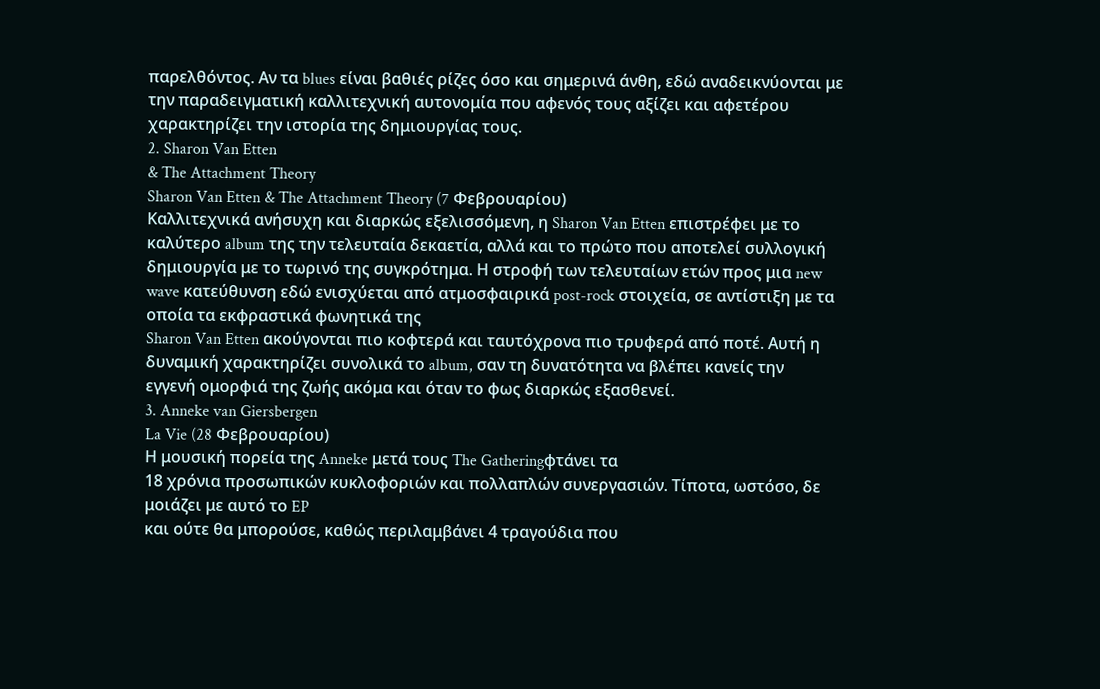παρελθόντος. Αν τα blues είναι βαθιές ρίζες όσο και σημερινά άνθη, εδώ αναδεικνύονται με την παραδειγματική καλλιτεχνική αυτονομία που αφενός τους αξίζει και αφετέρου χαρακτηρίζει την ιστορία της δημιουργίας τους.
2. Sharon Van Etten
& The Attachment Theory
Sharon Van Etten & The Attachment Theory (7 Φεβρουαρίου)
Καλλιτεχνικά ανήσυχη και διαρκώς εξελισσόμενη, η Sharon Van Etten επιστρέφει με το καλύτερο album της την τελευταία δεκαετία, αλλά και το πρώτο που αποτελεί συλλογική
δημιουργία με το τωρινό της συγκρότημα. Η στροφή των τελευταίων ετών προς μια new wave κατεύθυνση εδώ ενισχύεται από ατμοσφαιρικά post-rock στοιχεία, σε αντίστιξη με τα οποία τα εκφραστικά φωνητικά της
Sharon Van Etten ακούγονται πιο κοφτερά και ταυτόχρονα πιο τρυφερά από ποτέ. Αυτή η δυναμική χαρακτηρίζει συνολικά το album, σαν τη δυνατότητα να βλέπει κανείς την
εγγενή ομορφιά της ζωής ακόμα και όταν το φως διαρκώς εξασθενεί.
3. Anneke van Giersbergen
La Vie (28 Φεβρουαρίου)
Η μουσική πορεία της Anneke μετά τους The Gatheringφτάνει τα
18 χρόνια προσωπικών κυκλοφοριών και πολλαπλών συνεργασιών. Τίποτα, ωστόσο, δε
μοιάζει με αυτό το EP
και ούτε θα μπορούσε, καθώς περιλαμβάνει 4 τραγούδια που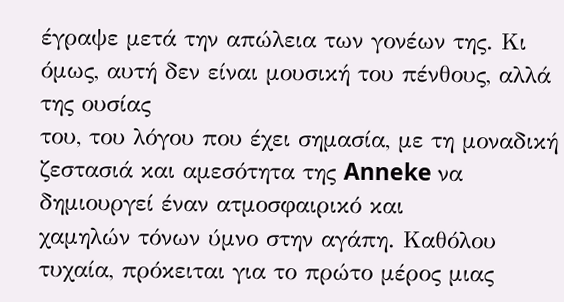έγραψε μετά την απώλεια των γονέων της. Κι όμως, αυτή δεν είναι μουσική του πένθους, αλλά της ουσίας
του, του λόγου που έχει σημασία, με τη μοναδική ζεστασιά και αμεσότητα της Anneke να δημιουργεί έναν ατμοσφαιρικό και
χαμηλών τόνων ύμνο στην αγάπη. Καθόλου τυχαία, πρόκειται για το πρώτο μέρος μιας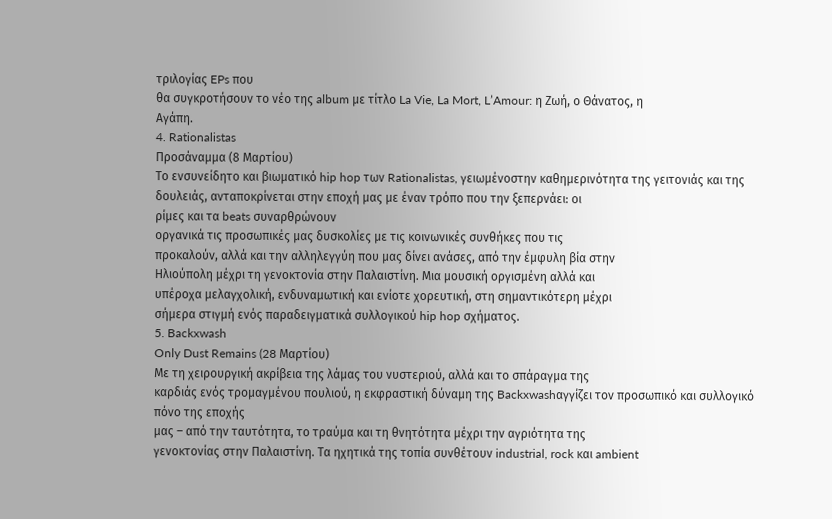τριλογίας EPs που
θα συγκροτήσουν το νέο της album με τίτλο La Vie, La Mort, L’Amour: η Ζωή, ο Θάνατος, η
Αγάπη.
4. Rationalistas
Προσάναμμα (8 Μαρτίου)
Το ενσυνείδητο και βιωματικό hip hop των Rationalistas, γειωμένoστην καθημερινότητα της γειτονιάς και της δουλειάς, ανταποκρίνεται στην εποχή μας με έναν τρόπο που την ξεπερνάει: οι
ρίμες και τα beats συναρθρώνουν
οργανικά τις προσωπικές μας δυσκολίες με τις κοινωνικές συνθήκες που τις
προκαλούν, αλλά και την αλληλεγγύη που μας δίνει ανάσες, από την έμφυλη βία στην
Ηλιούπολη μέχρι τη γενοκτονία στην Παλαιστίνη. Μια μουσική οργισμένη αλλά και
υπέροχα μελαγχολική, ενδυναμωτική και ενίοτε χορευτική, στη σημαντικότερη μέχρι
σήμερα στιγμή ενός παραδειγματικά συλλογικού hip hop σχήματος.
5. Backxwash
Only Dust Remains (28 Mαρτίου)
Με τη χειρουργική ακρίβεια της λάμας του νυστεριού, αλλά και το σπάραγμα της
καρδιάς ενός τρομαγμένου πουλιού, η εκφραστική δύναμη της Backxwashαγγίζει τον προσωπικό και συλλογικό πόνο της εποχής
μας – από την ταυτότητα, το τραύμα και τη θνητότητα μέχρι την αγριότητα της
γενοκτονίας στην Παλαιστίνη. Τα ηχητικά της τοπία συνθέτουν industrial, rock και ambient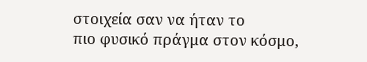στοιχεία σαν να ήταν το
πιο φυσικό πράγμα στον κόσμο,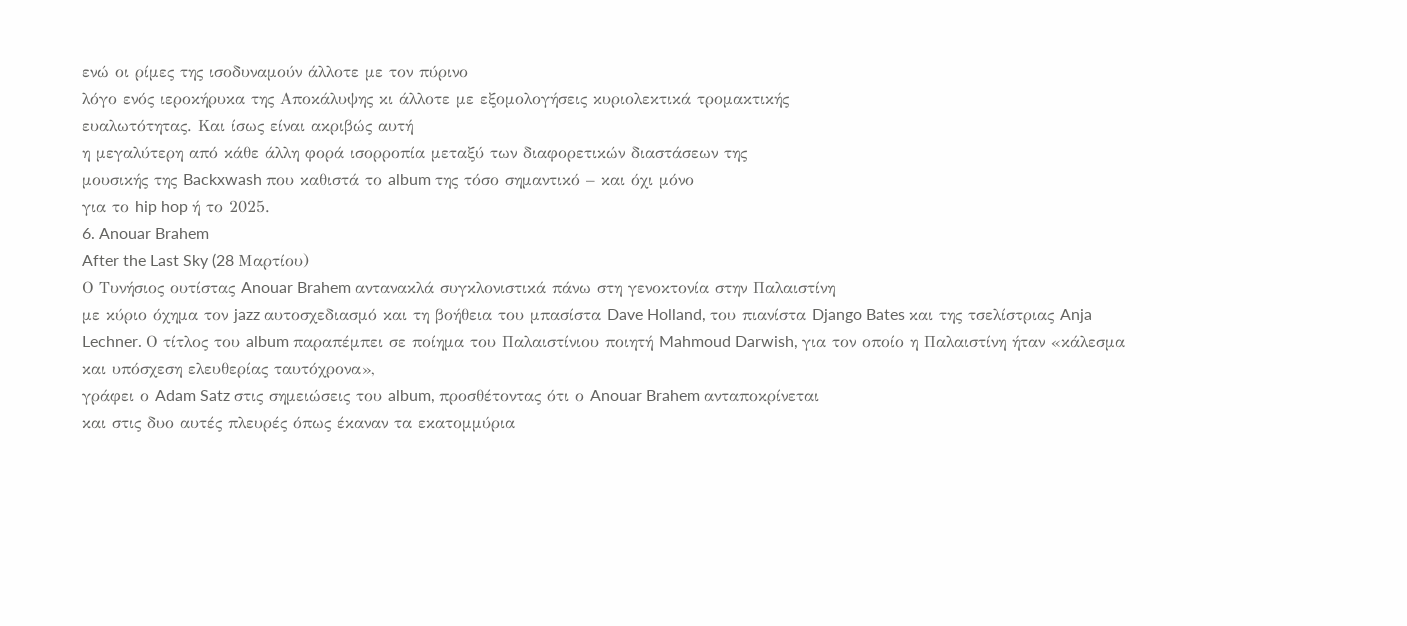ενώ οι ρίμες της ισοδυναμούν άλλοτε με τον πύρινο
λόγο ενός ιεροκήρυκα της Αποκάλυψης κι άλλοτε με εξομολογήσεις κυριολεκτικά τρομακτικής
ευαλωτότητας. Και ίσως είναι ακριβώς αυτή
η μεγαλύτερη από κάθε άλλη φορά ισορροπία μεταξύ των διαφορετικών διαστάσεων της
μουσικής της Backxwash που καθιστά το album της τόσο σημαντικό – και όχι μόνο
για το hip hop ή το 2025.
6. Anouar Brahem
After the Last Sky (28 Mαρτίου)
Ο Τυνήσιος ουτίστας Anouar Brahem αντανακλά συγκλονιστικά πάνω στη γενοκτονία στην Παλαιστίνη
με κύριο όχημα τον jazz αυτοσχεδιασμό και τη βοήθεια του μπασίστα Dave Holland, του πιανίστα Django Bates και της τσελίστριας Anja Lechner. Ο τίτλος του album παραπέμπει σε ποίημα του Παλαιστίνιου ποιητή Mahmoud Darwish, για τον οποίο η Παλαιστίνη ήταν «κάλεσμα και υπόσχεση ελευθερίας ταυτόχρονα»,
γράφει ο Adam Satz στις σημειώσεις του album, προσθέτοντας ότι ο Anouar Brahem ανταποκρίνεται
και στις δυο αυτές πλευρές όπως έκαναν τα εκατομμύρια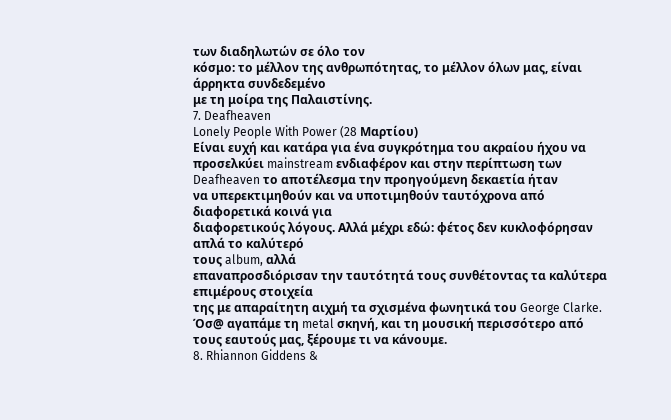των διαδηλωτών σε όλο τον
κόσμο: το μέλλον της ανθρωπότητας, το μέλλον όλων μας, είναι άρρηκτα συνδεδεμένο
με τη μοίρα της Παλαιστίνης.
7. Deafheaven
Lonely People With Power (28 Μαρτίου)
Είναι ευχή και κατάρα για ένα συγκρότημα του ακραίου ήχου να προσελκύει mainstream ενδιαφέρον και στην περίπτωση των Deafheaven το αποτέλεσμα την προηγούμενη δεκαετία ήταν
να υπερεκτιμηθούν και να υποτιμηθούν ταυτόχρονα από διαφορετικά κοινά για
διαφορετικούς λόγους. Αλλά μέχρι εδώ: φέτος δεν κυκλοφόρησαν απλά το καλύτερό
τους album, αλλά
επαναπροσδιόρισαν την ταυτότητά τους συνθέτοντας τα καλύτερα επιμέρους στοιχεία
της με απαραίτητη αιχμή τα σχισμένα φωνητικά του George Clarke. Όσ@ αγαπάμε τη metal σκηνή, και τη μουσική περισσότερο από
τους εαυτούς μας, ξέρουμε τι να κάνουμε.
8. Rhiannon Giddens &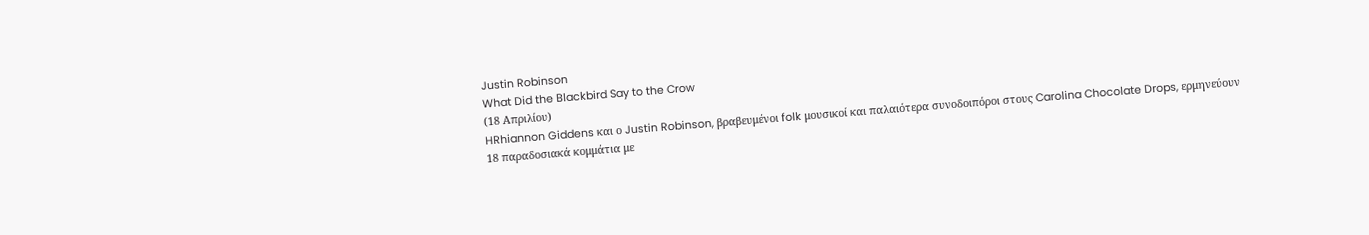Justin Robinson
What Did the Blackbird Say to the Crow
(18 Απριλίου)
HRhiannon Giddens και ο Justin Robinson, βραβευμένοι folk μουσικοί και παλαιότερα συνοδοιπόροι στους Carolina Chocolate Drops, ερμηνεύουν
18 παραδοσιακά κομμάτια με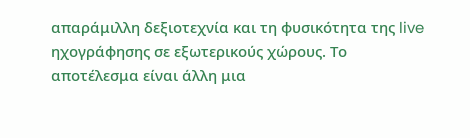απαράμιλλη δεξιοτεχνία και τη φυσικότητα της live ηχογράφησης σε εξωτερικούς χώρους. Το
αποτέλεσμα είναι άλλη μια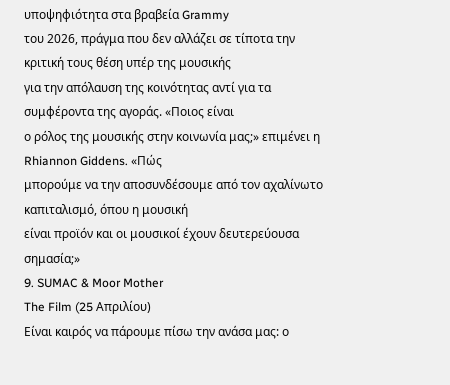υποψηφιότητα στα βραβεία Grammy
του 2026, πράγμα που δεν αλλάζει σε τίποτα την κριτική τους θέση υπέρ της μουσικής
για την απόλαυση της κοινότητας αντί για τα συμφέροντα της αγοράς. «Ποιος είναι
ο ρόλος της μουσικής στην κοινωνία μας;» επιμένει η Rhiannon Giddens. «Πώς
μπορούμε να την αποσυνδέσουμε από τον αχαλίνωτο καπιταλισμό, όπου η μουσική
είναι προϊόν και οι μουσικοί έχουν δευτερεύουσα σημασία;»
9. SUMAC & Moor Mother
The Film (25 Απριλίου)
Είναι καιρός να πάρουμε πίσω την ανάσα μας: ο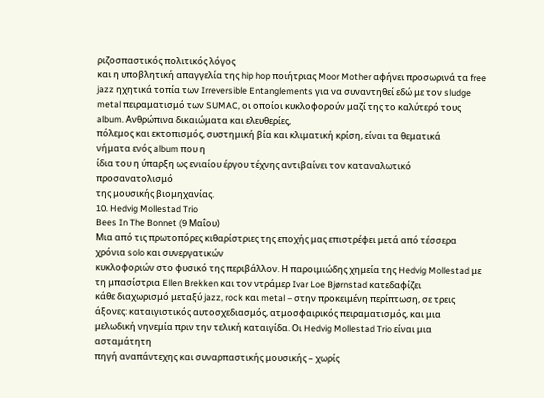ριζοσπαστικός πολιτικός λόγος
και η υποβλητική απαγγελία της hip hop ποιήτριας Moor Mother αφήνει προσωρινά τα free jazz ηχητικά τοπία των Irreversible Entanglements για να συναντηθεί εδώ με τον sludge metal πειραματισμό των SUMAC, οι οποίοι κυκλοφορούν μαζί της το καλύτερό τους album. Ανθρώπινα δικαιώματα και ελευθερίες,
πόλεμος και εκτοπισμός, συστημική βία και κλιματική κρίση, είναι τα θεματικά
νήματα ενός album που η
ίδια του η ύπαρξη ως ενιαίου έργου τέχνης αντιβαίνει τον καταναλωτικό προσανατολισμό
της μουσικής βιομηχανίας.
10. Hedvig Mollestad Trio
Bees In The Bonnet (9 Μαΐου)
Μια από τις πρωτοπόρες κιθαρίστριες της εποχής μας επιστρέφει μετά από τέσσερα
χρόνια solo και συνεργατικών
κυκλοφοριών στο φυσικό της περιβάλλον. Η παροιμιώδης χημεία της Hedvig Mollestad με τη μπασίστρια Ellen Brekken και τον ντράμερ Ivar Loe Bjørnstad κατεδαφίζει
κάθε διαχωρισμό μεταξύ jazz, rock και metal – στην προκειμένη περίπτωση, σε τρεις
άξονες: καταιγιστικός αυτοσχεδιασμός, ατμοσφαιρικός πειραματισμός, και μια
μελωδική νηνεμία πριν την τελική καταιγίδα. Οι Hedvig Mollestad Trio είναι μια ασταμάτητη
πηγή αναπάντεχης και συναρπαστικής μουσικής – χωρίς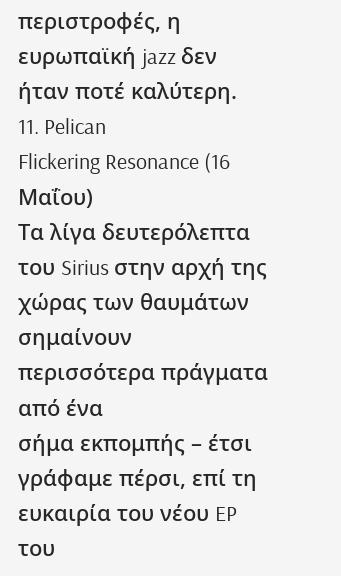περιστροφές, η ευρωπαϊκή jazz δεν ήταν ποτέ καλύτερη.
11. Pelican
Flickering Resonance (16 Μαΐου)
Τα λίγα δευτερόλεπτα του Sirius στην αρχή της χώρας των θαυμάτων σημαίνουν περισσότερα πράγματα από ένα
σήμα εκπομπής – έτσι γράφαμε πέρσι, επί τη ευκαιρία του νέου EP του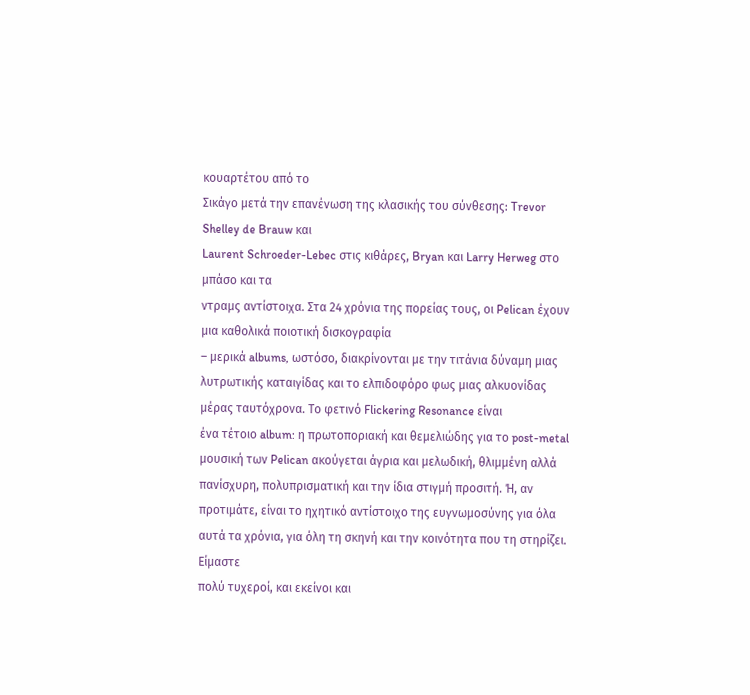κουαρτέτου από το
Σικάγο μετά την επανένωση της κλασικής του σύνθεσης: Trevor Shelley de Brauw και
Laurent Schroeder-Lebec στις κιθάρες, Bryan και Larry Herweg στο μπάσο και τα
ντραμς αντίστοιχα. Στα 24 χρόνια της πορείας τους, οι Pelican έχουν μια καθολικά ποιοτική δισκογραφία
– μερικά albums, ωστόσο, διακρίνονται με την τιτάνια δύναμη μιας λυτρωτικής καταιγίδας και τo ελπιδοφόρο φως μιας αλκυονίδας μέρας ταυτόχρονα. Το φετινό Flickering Resonance είναι
ένα τέτοιο album: η πρωτοποριακή και θεμελιώδης για το post-metal μουσική των Pelican ακούγεται άγρια και μελωδική, θλιμμένη αλλά πανίσχυρη, πολυπρισματική και την ίδια στιγμή προσιτή. Ή, αν προτιμάτε, είναι το ηχητικό αντίστοιχο της ευγνωμοσύνης για όλα αυτά τα χρόνια, για όλη τη σκηνή και την κοινότητα που τη στηρίζει. Είμαστε
πολύ τυχεροί, και εκείνοι και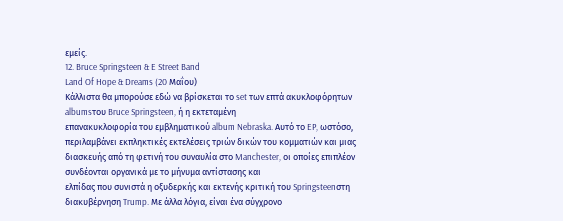εμείς.
12. Bruce Springsteen & E Street Band
Land Of Hope & Dreams (20 Μαΐου)
Κάλλιστα θα μπορούσε εδώ να βρίσκεται το set των επτά ακυκλοφόρητων albumsτου Bruce Springsteen, ή η εκτεταμένη
επανακυκλοφορία του εμβληματικού album Nebraska. Αυτό το EP, ωστόσο, περιλαμβάνει εκπληκτικές εκτελέσεις τριών δικών του κομματιών και μιας διασκευής από τη φετινή του συναυλία στο Manchester, οι οποίες επιπλέον συνδέονται οργανικά με το μήνυμα αντίστασης και
ελπίδας που συνιστά η οξυδερκής και εκτενής κριτική του Springsteenστη διακυβέρνηση Trump. Με άλλα λόγια, είναι ένα σύγχρονο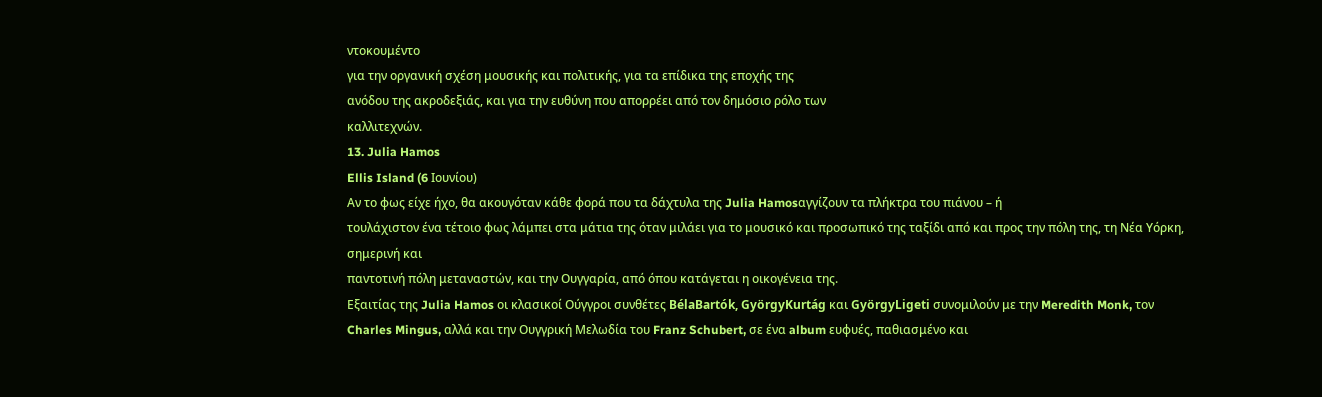ντοκουμέντο
για την οργανική σχέση μουσικής και πολιτικής, για τα επίδικα της εποχής της
ανόδου της ακροδεξιάς, και για την ευθύνη που απορρέει από τον δημόσιο ρόλο των
καλλιτεχνών.
13. Julia Hamos
Ellis Island (6 Ιουνίου)
Αν το φως είχε ήχο, θα ακουγόταν κάθε φορά που τα δάχτυλα της Julia Hamosαγγίζουν τα πλήκτρα του πιάνου – ή
τουλάχιστον ένα τέτοιο φως λάμπει στα μάτια της όταν μιλάει για το μουσικό και προσωπικό της ταξίδι από και προς την πόλη της, τη Νέα Υόρκη, σημερινή και
παντοτινή πόλη μεταναστών, και την Ουγγαρία, από όπου κατάγεται η οικογένεια της.
Εξαιτίας της Julia Hamos οι κλασικοί Ούγγροι συνθέτες BélaBartók, GyörgyKurtág και GyörgyLigeti συνομιλούν με την Meredith Monk, τον Charles Mingus, αλλά και την Ουγγρική Μελωδία του Franz Schubert, σε ένα album ευφυές, παθιασμένο και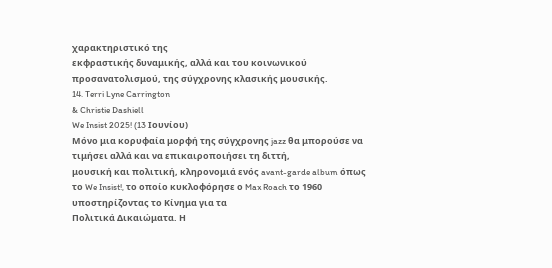χαρακτηριστικό της
εκφραστικής δυναμικής, αλλά και του κοινωνικού προσανατολισμού, της σύγχρονης κλασικής μουσικής.
14. Terri Lyne Carrington
& Christie Dashiell
We Insist 2025! (13 Ιουνίου)
Μόνο μια κορυφαία μορφή της σύγχρονης jazz θα μπορούσε να τιμήσει αλλά και να επικαιροποιήσει τη διττή,
μουσική και πολιτική, κληρονομιά ενός avant-garde album όπως το We Insist!, το οποίο κυκλοφόρησε ο Max Roach το 1960 υποστηρίζοντας το Κίνημα για τα
Πολιτικά Δικαιώματα. Η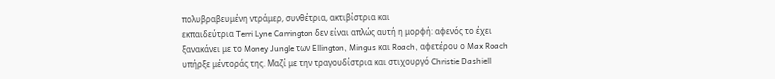πολυβραβευμένη ντράμερ, συνθέτρια, ακτιβίστρια και
εκπαιδεύτρια Terri Lyne Carrington δεν είναι απλώς αυτή η μορφή: αφενός το έχει
ξανακάνει με το Money Jungle των Ellington, Mingus και Roach, αφετέρου ο Max Roach
υπήρξε μέντοράς της. Μαζί με την τραγουδίστρια και στιχουργό Christie Dashiell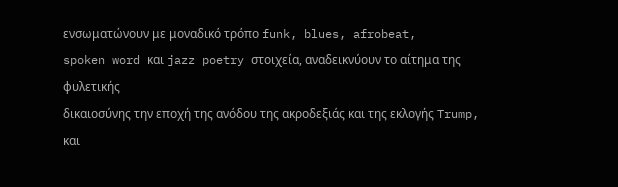ενσωματώνουν με μοναδικό τρόπο funk, blues, afrobeat,
spoken word και jazz poetry στοιχεία, αναδεικνύουν το αίτημα της φυλετικής
δικαιοσύνης την εποχή της ανόδου της ακροδεξιάς και της εκλογής Trump, και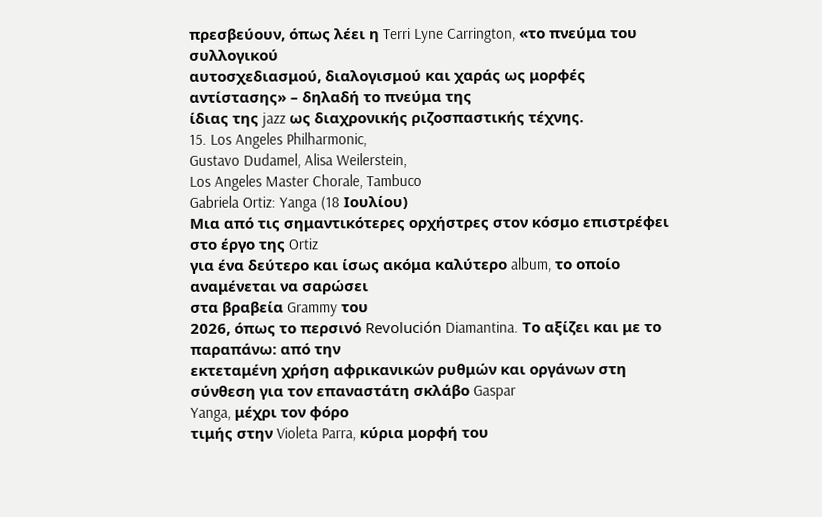πρεσβεύουν, όπως λέει η Terri Lyne Carrington, «το πνεύμα του συλλογικού
αυτοσχεδιασμού, διαλογισμού και χαράς ως μορφές αντίστασης» – δηλαδή το πνεύμα της
ίδιας της jazz ως διαχρονικής ριζοσπαστικής τέχνης.
15. Los Angeles Philharmonic,
Gustavo Dudamel, Alisa Weilerstein,
Los Angeles Master Chorale, Tambuco
Gabriela Ortiz: Yanga (18 Ιουλίου)
Μια από τις σημαντικότερες ορχήστρες στον κόσμο επιστρέφει στο έργο της Ortiz
για ένα δεύτερο και ίσως ακόμα καλύτερο album, το οποίο αναμένεται να σαρώσει
στα βραβεία Grammy του
2026, όπως το περσινό Revolución Diamantina. Το αξίζει και με το παραπάνω: από την
εκτεταμένη χρήση αφρικανικών ρυθμών και οργάνων στη σύνθεση για τον επαναστάτη σκλάβο Gaspar
Yanga, μέχρι τον φόρο
τιμής στην Violeta Parra, κύρια μορφή του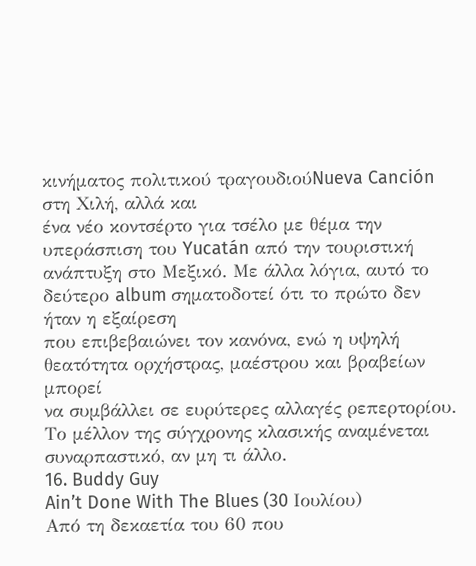κινήματος πολιτικού τραγουδιούNueva Canción στη Χιλή, αλλά και
ένα νέο κοντσέρτο για τσέλο με θέμα την υπεράσπιση του Yucatán από την τουριστική
ανάπτυξη στο Μεξικό. Με άλλα λόγια, αυτό το δεύτερο album σηματοδοτεί ότι το πρώτο δεν ήταν η εξαίρεση
που επιβεβαιώνει τον κανόνα, ενώ η υψηλή θεατότητα ορχήστρας, μαέστρου και βραβείων μπορεί
να συμβάλλει σε ευρύτερες αλλαγές ρεπερτορίου. Το μέλλον της σύγχρονης κλασικής αναμένεται
συναρπαστικό, αν μη τι άλλο.
16. Buddy Guy
Ain’t Done With The Blues (30 Ιουλίου)
Από τη δεκαετία του 60 που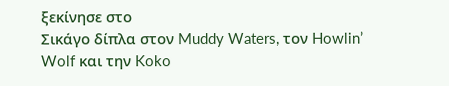ξεκίνησε στο
Σικάγο δίπλα στον Muddy Waters, τον Howlin’ Wolf και την Koko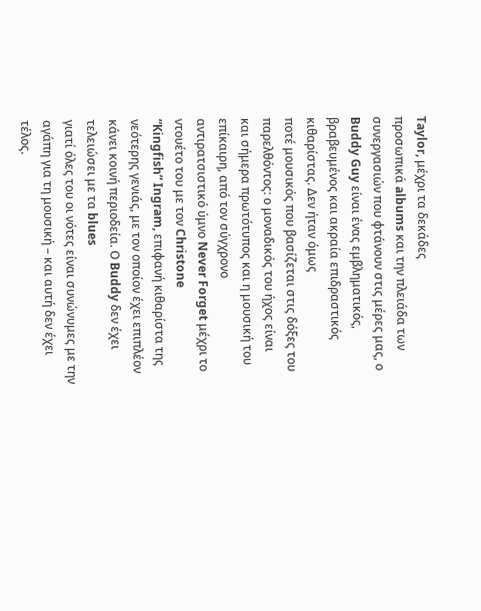Taylor, μέχρι τα δεκάδες
προσωπικά albums και την πλειάδα των συνεργασιών που φτάνουν στις μέρες μας, ο
Buddy Guy είναι ένας εμβληματικός, βραβευμένος και ακραία επιδραστικός κιθαρίστας. Δεν ήταν όμως
ποτέ μουσικός που βασίζεται στις δόξες του παρελθόντος: ο μοναδικός του ήχος είναι
και σήμερα πρωτότυπος και η μουσική του επίκαιρη, από τον σύγχρονο
αντιρατσιστικό ύμνο Never Forget μέχρι το ντουέτο του με τον Christone
“Kingfish” Ingram, επιφανή κιθαρίστα της νεότερης γενιάς, με τον οποίον έχει επιπλέον κάνει κοινή περιοδεία. Ο Buddy δεν έχει τελειώσει με τα blues
γιατί όλες του οι νότες είναι συνώνυμες με την αγάπη για τη μουσική – και αυτή δεν έχει
τέλος.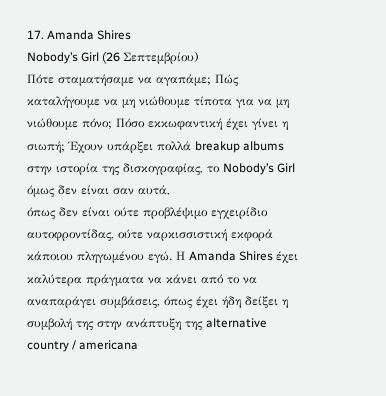17. Amanda Shires
Nobody’s Girl (26 Σεπτεμβρίου)
Πότε σταματήσαμε να αγαπάμε; Πώς καταλήγουμε να μη νιώθουμε τίποτα για να μη
νιώθουμε πόνο; Πόσο εκκωφαντική έχει γίνει η σιωπή; Έχουν υπάρξει πολλά breakup albums στην ιστορία της δισκογραφίας, το Nobody’s Girl όμως δεν είναι σαν αυτά,
όπως δεν είναι ούτε προβλέψιμο εγχειρίδιο αυτοφροντίδας, ούτε ναρκισσιστική εκφορά
κάποιου πληγωμένου εγώ. Η Amanda Shires έχει καλύτερα πράγματα να κάνει από το να
αναπαράγει συμβάσεις, όπως έχει ήδη δείξει η συμβολή της στην ανάπτυξη της alternative country / americana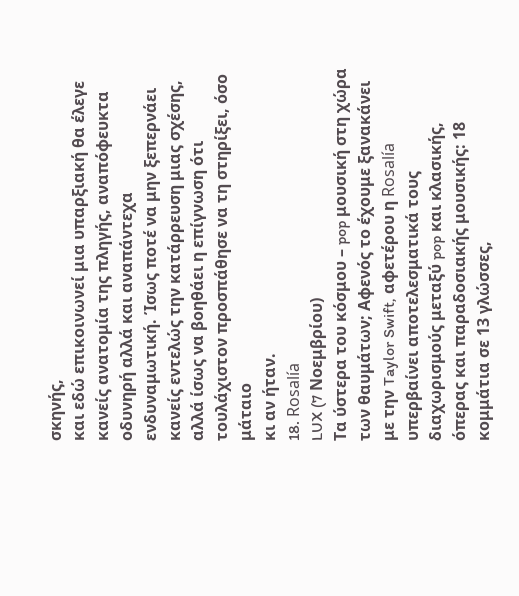σκηνής,
και εδώ επικοινωνεί μια υπαρξιακή θα έλεγε κανείς ανατομία της πληγής, αναπόφευκτα
οδυνηρή αλλά και αναπάντεχα ενδυναμωτική. Ίσως ποτέ να μην ξεπερνάει κανείς εντελώς την κατάρρευση μιας σχέσης, αλλά ίσως να βοηθάει η επίγνωση ότι τουλάχιστον προσπάθησε να τη στηρίξει, όσο μάταιο
κι αν ήταν.
18. Rosalía
LUX (7 Νοεμβρίου)
Τα ύστερα του κόσμου – pop μουσική στη χώρα των θαυμάτων; Αφενός το έχουμε ξανακάνει με την Taylor Swift, αφετέρου η Rosalía υπερβαίνει αποτελεσματικά τους διαχωρισμούς μεταξύ pop και κλασικής, όπερας και παραδοσιακής μουσικής: 18 κομμάτια σε 13 γλώσσες,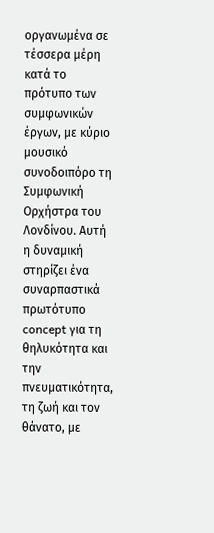οργανωμένα σε τέσσερα μέρη κατά το πρότυπο των συμφωνικών έργων, με κύριο μουσικό συνοδοιπόρο τη Συμφωνική Ορχήστρα του Λονδίνου. Αυτή η δυναμική στηρίζει ένα συναρπαστικά πρωτότυπο concept για τη θηλυκότητα και την πνευματικότητα, τη ζωή και τον θάνατο, με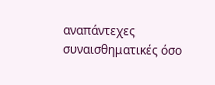αναπάντεχες συναισθηματικές όσο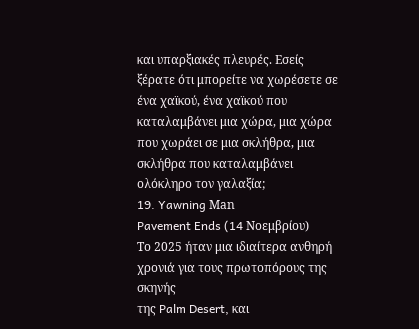και υπαρξιακές πλευρές. Εσείς ξέρατε ότι μπορείτε να χωρέσετε σε ένα χαϊκού, ένα χαϊκού που καταλαμβάνει μια χώρα, μια χώρα που χωράει σε μια σκλήθρα, μια σκλήθρα που καταλαμβάνει ολόκληρο τον γαλαξία;
19. Yawning Μan
Pavement Ends (14 Νοεμβρίου)
Το 2025 ήταν μια ιδιαίτερα ανθηρή χρονιά για τους πρωτοπόρους της σκηνής
της Palm Desert, και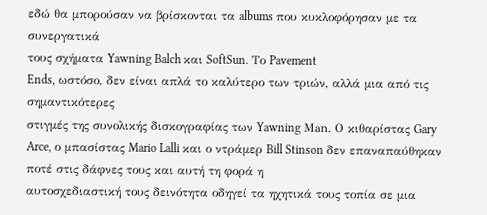εδώ θα μπορούσαν να βρίσκονται τα albums που κυκλοφόρησαν με τα συνεργατικά
τους σχήματα Yawning Balch και SoftSun. Το Pavement
Ends, ωστόσο, δεν είναι απλά το καλύτερο των τριών, αλλά μια από τις σημαντικότερες
στιγμές της συνολικής δισκογραφίας των Yawning Μan. Ο κιθαρίστας Gary Arce, ο μπασίστας Mario Lalli και ο ντράμερ Bill Stinson δεν επαναπαύθηκαν ποτέ στις δάφνες τους και αυτή τη φορά η
αυτοσχεδιαστική τους δεινότητα οδηγεί τα ηχητικά τους τοπία σε μια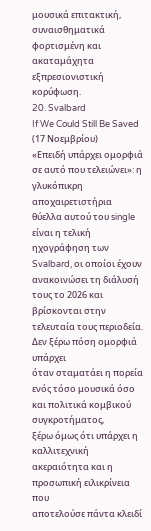μουσικά επιτακτική,
συναισθηματικά φορτισμένη και ακαταμάχητα εξπρεσιονιστική κορύφωση.
20. Svalbard
If We Could Still Be Saved (17 Νοεμβρίου)
«Επειδή υπάρχει ομορφιά σε αυτό που τελειώνει»: η γλυκόπικρη αποχαιρετιστήρια
θύελλα αυτού του single είναι η τελική ηχογράφηση των Svalbard, οι οποίοι έχουν ανακοινώσει τη διάλυσή τους το 2026 και βρίσκονται στην τελευταία τους περιοδεία. Δεν ξέρω πόση ομορφιά υπάρχει
όταν σταματάει η πορεία ενός τόσο μουσικά όσο και πολιτικά κομβικού συγκροτήματος,
ξέρω όμως ότι υπάρχει η καλλιτεχνική ακεραιότητα και η προσωπική ειλικρίνεια που
αποτελούσε πάντα κλειδί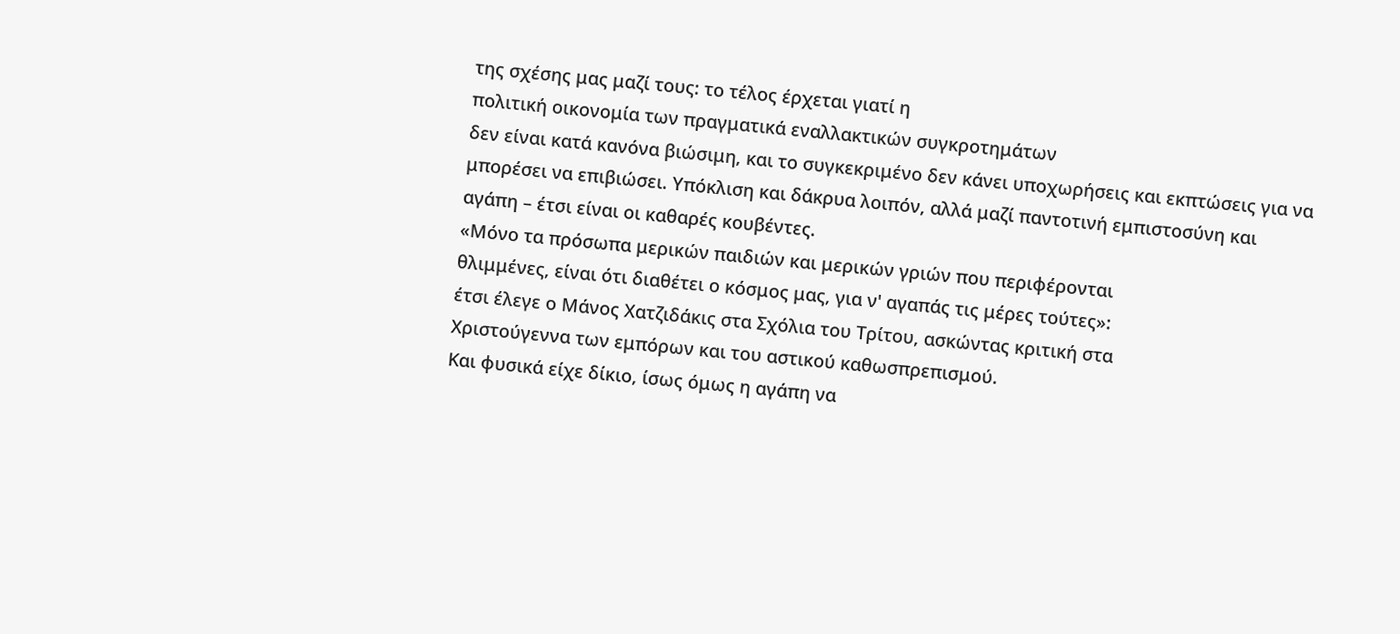της σχέσης μας μαζί τους: το τέλος έρχεται γιατί η
πολιτική οικονομία των πραγματικά εναλλακτικών συγκροτημάτων
δεν είναι κατά κανόνα βιώσιμη, και το συγκεκριμένο δεν κάνει υποχωρήσεις και εκπτώσεις για να μπορέσει να επιβιώσει. Υπόκλιση και δάκρυα λοιπόν, αλλά μαζί παντοτινή εμπιστοσύνη και
αγάπη – έτσι είναι οι καθαρές κουβέντες.
«Μόνο τα πρόσωπα μερικών παιδιών και μερικών γριών που περιφέρονται
θλιμμένες, είναι ότι διαθέτει ο κόσμος μας, για ν' αγαπάς τις μέρες τούτες»:
έτσι έλεγε ο Μάνος Χατζιδάκις στα Σχόλια του Τρίτου, ασκώντας κριτική στα
Χριστούγεννα των εμπόρων και του αστικού καθωσπρεπισμού.
Και φυσικά είχε δίκιο, ίσως όμως η αγάπη να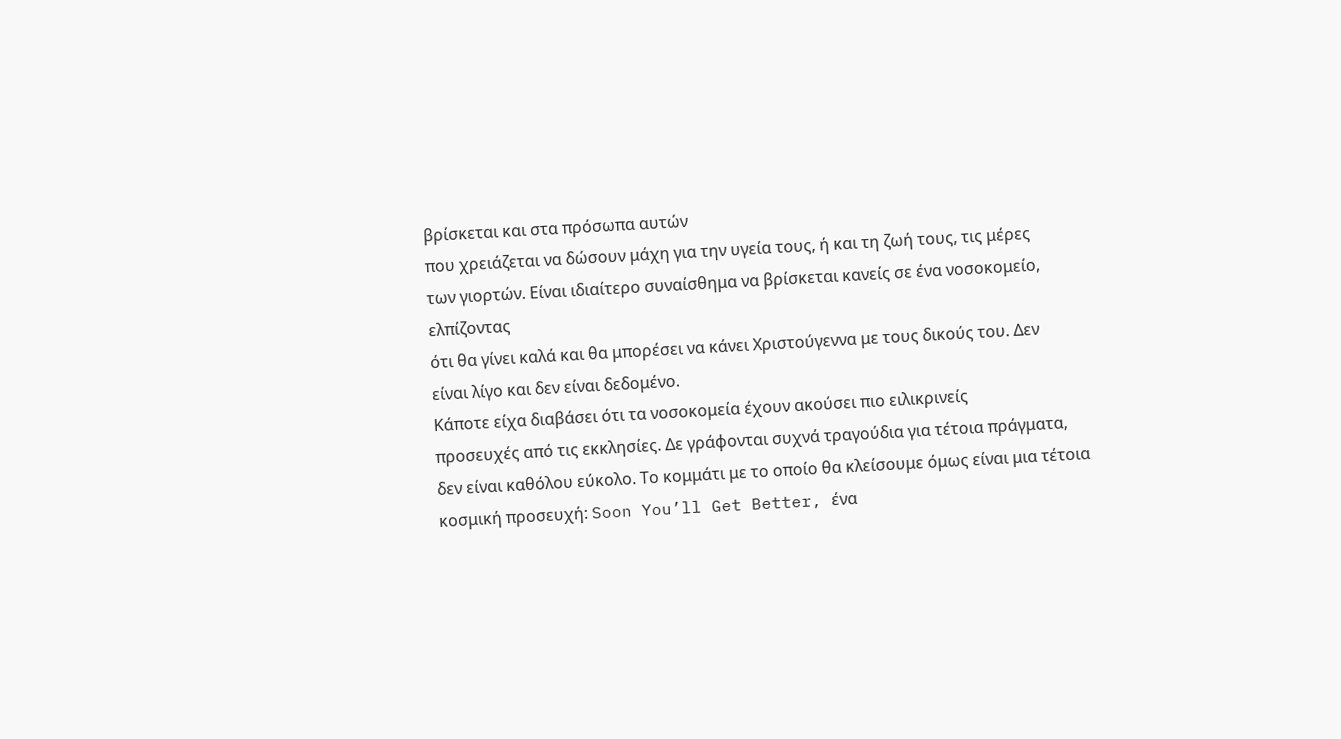βρίσκεται και στα πρόσωπα αυτών
που χρειάζεται να δώσουν μάχη για την υγεία τους, ή και τη ζωή τους, τις μέρες
των γιορτών. Είναι ιδιαίτερο συναίσθημα να βρίσκεται κανείς σε ένα νοσοκομείο, ελπίζοντας
ότι θα γίνει καλά και θα μπορέσει να κάνει Χριστούγεννα με τους δικούς του. Δεν
είναι λίγο και δεν είναι δεδομένο.
Κάποτε είχα διαβάσει ότι τα νοσοκομεία έχουν ακούσει πιο ειλικρινείς
προσευχές από τις εκκλησίες. Δε γράφονται συχνά τραγούδια για τέτοια πράγματα,
δεν είναι καθόλου εύκολο. Το κομμάτι με το οποίο θα κλείσουμε όμως είναι μια τέτοια κοσμική προσευχή: Soon You’ll Get Better, ένα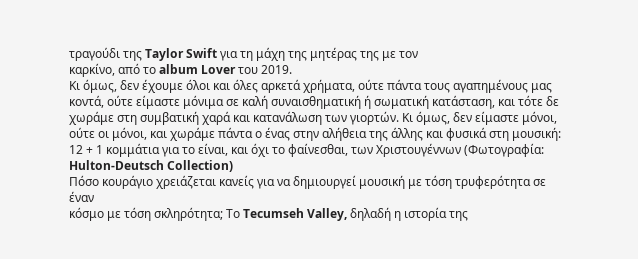τραγούδι της Taylor Swift για τη μάχη της μητέρας της με τον
καρκίνο, από το album Lover του 2019.
Κι όμως, δεν έχουμε όλοι και όλες αρκετά χρήματα, ούτε πάντα τους αγαπημένους μας κοντά, ούτε είμαστε μόνιμα σε καλή συναισθηματική ή σωματική κατάσταση, και τότε δε χωράμε στη συμβατική χαρά και κατανάλωση των γιορτών. Κι όμως, δεν είμαστε μόνοι, ούτε οι μόνοι, και χωράμε πάντα ο ένας στην αλήθεια της άλλης και φυσικά στη μουσική: 12 + 1 κομμάτια για το είναι, και όχι το φαίνεσθαι, των Χριστουγέννων (Φωτογραφία: Hulton-Deutsch Collection)
Πόσο κουράγιο χρειάζεται κανείς για να δημιουργεί μουσική με τόση τρυφερότητα σε έναν
κόσμο με τόση σκληρότητα; Το Tecumseh Valley, δηλαδή η ιστορία της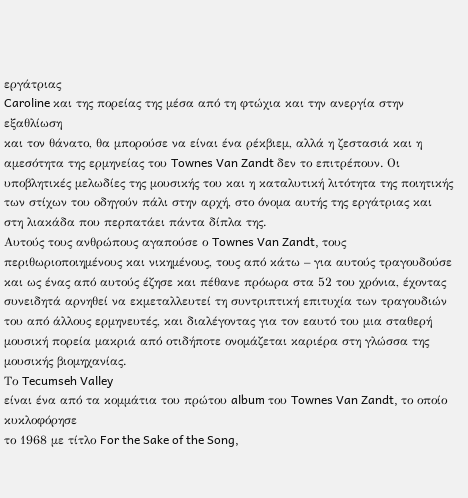εργάτριας
Caroline και της πορείας της μέσα από τη φτώχια και την ανεργία στην εξαθλίωση
και τον θάνατο, θα μπορούσε να είναι ένα ρέκβιεμ, αλλά η ζεστασιά και η
αμεσότητα της ερμηνείας του Townes Van Zandt δεν το επιτρέπουν. Οι
υποβλητικές μελωδίες της μουσικής του και η καταλυτική λιτότητα της ποιητικής
των στίχων του οδηγούν πάλι στην αρχή, στο όνομα αυτής της εργάτριας και
στη λιακάδα που περπατάει πάντα δίπλα της.
Αυτούς τους ανθρώπους αγαπούσε ο Townes Van Zandt, τους περιθωριοποιημένους και νικημένους, τους από κάτω – για αυτούς τραγουδούσε και ως ένας από αυτούς έζησε και πέθανε πρόωρα στα 52 του χρόνια, έχοντας συνειδητά αρνηθεί να εκμεταλλευτεί τη συντριπτική επιτυχία των τραγουδιών του από άλλους ερμηνευτές, και διαλέγοντας για τον εαυτό του μια σταθερή μουσική πορεία μακριά από οτιδήποτε ονομάζεται καριέρα στη γλώσσα της μουσικής βιομηχανίας.
Το Tecumseh Valley
είναι ένα από τα κομμάτια του πρώτου album του Townes Van Zandt, το οποίο κυκλοφόρησε
το 1968 με τίτλο For the Sake of the Song,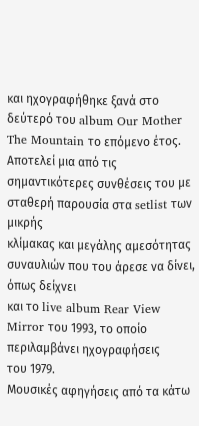και ηχογραφήθηκε ξανά στο δεύτερό του album Our Mother The Mountain το επόμενο έτος. Αποτελεί μια από τις
σημαντικότερες συνθέσεις του με σταθερή παρουσία στα setlist των μικρής
κλίμακας και μεγάλης αμεσότητας συναυλιών που του άρεσε να δίνει, όπως δείχνει
και το live album Rear View Mirror του 1993, το οποίο περιλαμβάνει ηχογραφήσεις
του 1979.
Μουσικές αφηγήσεις από τα κάτω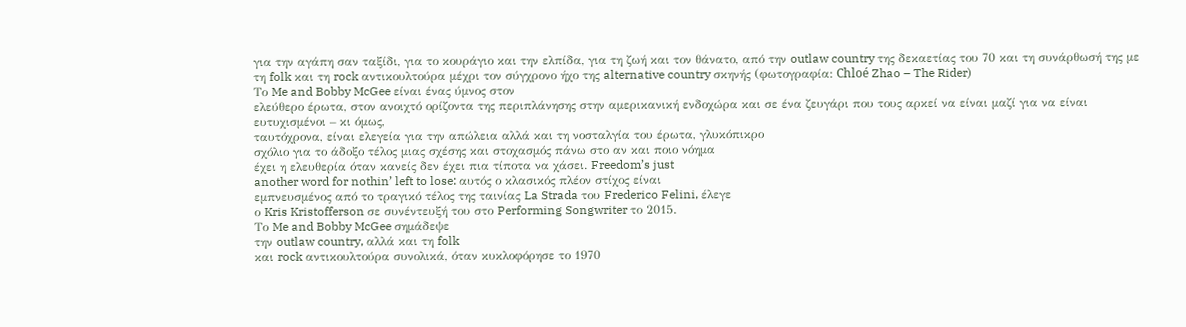για την αγάπη σαν ταξίδι, για το κουράγιο και την ελπίδα, για τη ζωή και τον θάνατο, από την outlaw country της δεκαετίας του 70 και τη συνάρθωσή της με τη folk και τη rock αντικουλτούρα μέχρι τον σύγχρονο ήχο της alternative country σκηνής (φωτογραφία: Chloé Zhao – The Rider)
Το Me and Bobby McGee είναι ένας ύμνος στον
ελεύθερο έρωτα, στον ανοιχτό ορίζοντα της περιπλάνησης στην αμερικανική ενδοχώρα και σε ένα ζευγάρι που τους αρκεί να είναι μαζί για να είναι ευτυχισμένοι – κι όμως,
ταυτόχρονα, είναι ελεγεία για την απώλεια αλλά και τη νοσταλγία του έρωτα, γλυκόπικρο
σχόλιο για το άδοξο τέλος μιας σχέσης και στοχασμός πάνω στο αν και ποιο νόημα
έχει η ελευθερία όταν κανείς δεν έχει πια τίποτα να χάσει. Freedom’s just
another word for nothin’ left to lose: αυτός ο κλασικός πλέον στίχος είναι
εμπνευσμένος από το τραγικό τέλος της ταινίας La Strada του Frederico Felini, έλεγε
ο Kris Kristofferson σε συνέντευξή του στο Performing Songwriter το 2015.
Το Me and Bobby McGee σημάδεψε
την outlaw country, αλλά και τη folk
και rock αντικουλτούρα συνολικά, όταν κυκλοφόρησε το 1970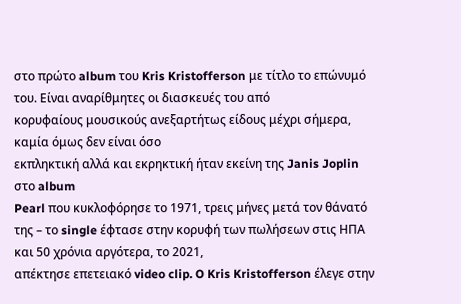στο πρώτο album του Kris Kristofferson με τίτλο το επώνυμό του. Είναι αναρίθμητες οι διασκευές του από
κορυφαίους μουσικούς ανεξαρτήτως είδους μέχρι σήμερα, καμία όμως δεν είναι όσο
εκπληκτική αλλά και εκρηκτική ήταν εκείνη της Janis Joplin στο album
Pearl που κυκλοφόρησε το 1971, τρεις μήνες μετά τον θάνατό της – το single έφτασε στην κορυφή των πωλήσεων στις ΗΠΑ και 50 χρόνια αργότερα, το 2021,
απέκτησε επετειακό video clip. O Kris Kristofferson έλεγε στην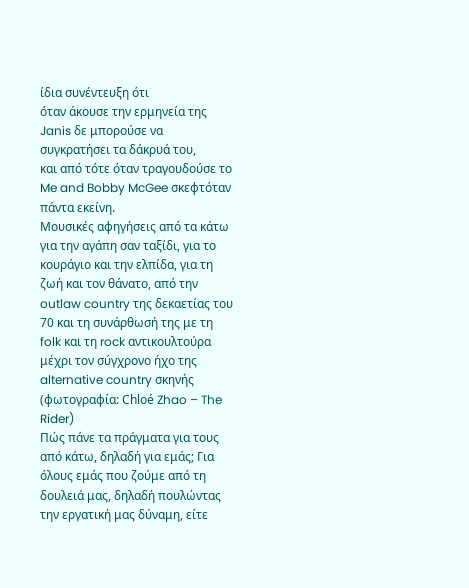ίδια συνέντευξη ότι
όταν άκουσε την ερμηνεία της Janis δε μπορούσε να συγκρατήσει τα δάκρυά του,
και από τότε όταν τραγουδούσε το Me and Bobby McGee σκεφτόταν πάντα εκείνη.
Μουσικές αφηγήσεις από τα κάτω για την αγάπη σαν ταξίδι, για το κουράγιο και την ελπίδα, για τη ζωή και τον θάνατο, από την outlaw country της δεκαετίας του 70 και τη συνάρθωσή της με τη folk και τη rock αντικουλτούρα μέχρι τον σύγχρονο ήχο της alternative country σκηνής (φωτογραφία: Chloé Zhao – The Rider)
Πώς πάνε τα πράγματα για τους από κάτω, δηλαδή για εμάς; Για όλους εμάς που ζούμε από τη
δουλειά μας, δηλαδή πουλώντας την εργατική μας δύναμη, είτε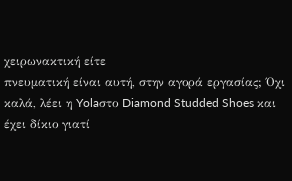χειρωνακτική είτε
πνευματική είναι αυτή, στην αγορά εργασίας; Όχι καλά, λέει η Yolaστο Diamond Studded Shoes και έχει δίκιο γιατί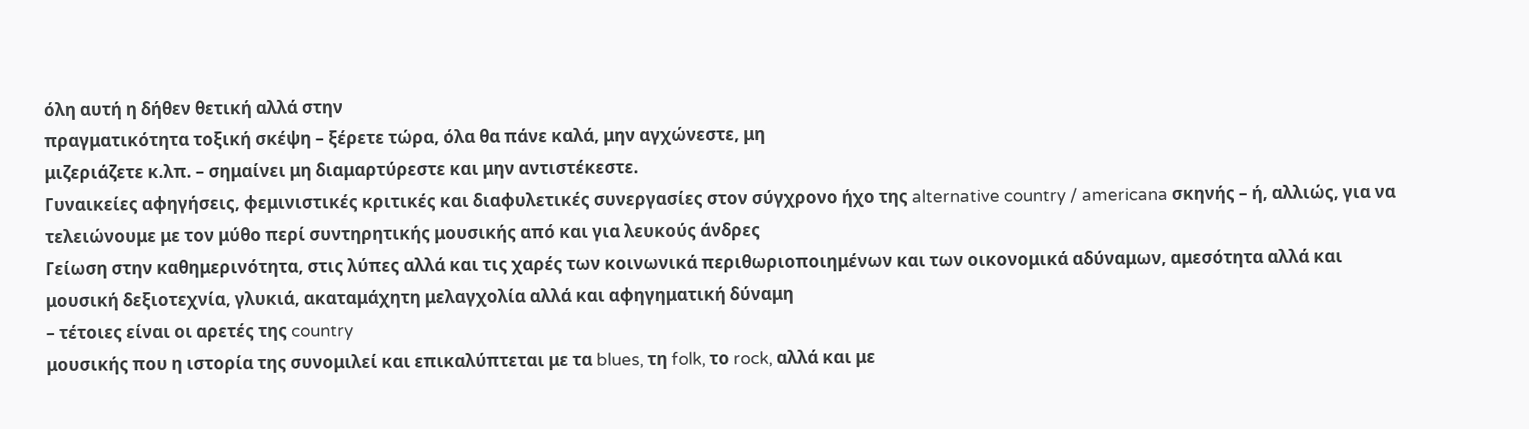όλη αυτή η δήθεν θετική αλλά στην
πραγματικότητα τοξική σκέψη – ξέρετε τώρα, όλα θα πάνε καλά, μην αγχώνεστε, μη
μιζεριάζετε κ.λπ. – σημαίνει μη διαμαρτύρεστε και μην αντιστέκεστε.
Γυναικείες αφηγήσεις, φεμινιστικές κριτικές και διαφυλετικές συνεργασίες στον σύγχρονο ήχο της alternative country / americana σκηνής – ή, αλλιώς, για να τελειώνουμε με τον μύθο περί συντηρητικής μουσικής από και για λευκούς άνδρες
Γείωση στην καθημερινότητα, στις λύπες αλλά και τις χαρές των κοινωνικά περιθωριοποιημένων και των οικονομικά αδύναμων, αμεσότητα αλλά και
μουσική δεξιοτεχνία, γλυκιά, ακαταμάχητη μελαγχολία αλλά και αφηγηματική δύναμη
– τέτοιες είναι οι αρετές της country
μουσικής που η ιστορία της συνομιλεί και επικαλύπτεται με τα blues, τη folk, το rock, αλλά και με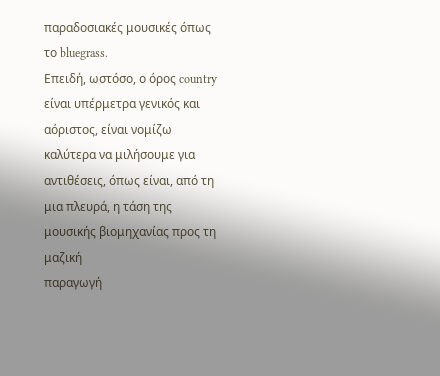παραδοσιακές μουσικές όπως το bluegrass.
Επειδή, ωστόσο, ο όρος country είναι υπέρμετρα γενικός και αόριστος, είναι νομίζω καλύτερα να μιλήσουμε για αντιθέσεις, όπως είναι, από τη μια πλευρά, η τάση της μουσικής βιομηχανίας προς τη μαζική
παραγωγή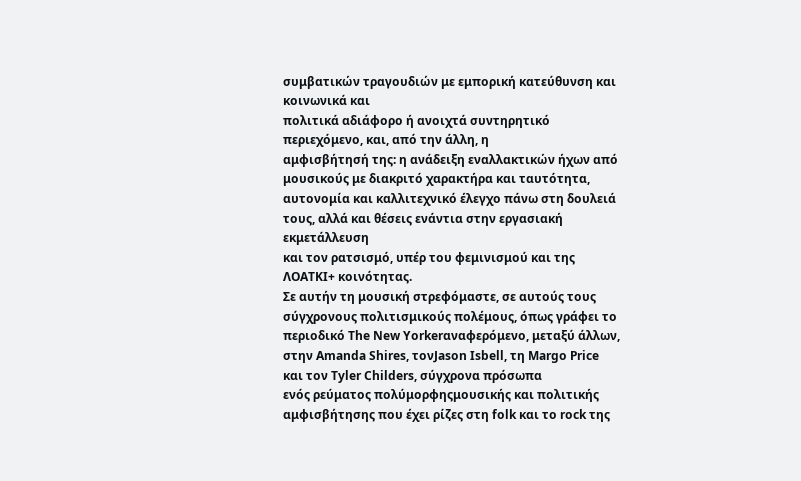συμβατικών τραγουδιών με εμπορική κατεύθυνση και κοινωνικά και
πολιτικά αδιάφορο ή ανοιχτά συντηρητικό περιεχόμενο, και, από την άλλη, η
αμφισβήτησή της: η ανάδειξη εναλλακτικών ήχων από μουσικούς με διακριτό χαρακτήρα και ταυτότητα, αυτονομία και καλλιτεχνικό έλεγχο πάνω στη δουλειά τους, αλλά και θέσεις ενάντια στην εργασιακή εκμετάλλευση
και τον ρατσισμό, υπέρ του φεμινισμού και της ΛΟΑΤΚΙ+ κοινότητας.
Σε αυτήν τη μουσική στρεφόμαστε, σε αυτούς τους σύγχρονους πολιτισμικούς πολέμους, όπως γράφει το περιοδικό The Νew Yorkerαναφερόμενο, μεταξύ άλλων, στην Amanda Shires, τονJason Isbell, τη Margo Price και τον Tyler Childers, σύγχρονα πρόσωπα
ενός ρεύματος πολύμορφηςμουσικής και πολιτικής αμφισβήτησης που έχει ρίζες στη folk και το rock της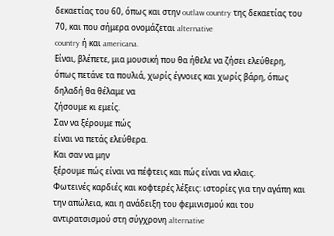δεκαετίας του 60, όπως και στην outlaw country της δεκαετίας του
70, και που σήμερα ονομάζεται alternative
country ή και americana.
Είναι, βλέπετε, μια μουσική που θα ήθελε να ζήσει ελεύθερη, όπως πετάνε τα πουλιά, χωρίς έγνοιες και χωρίς βάρη, όπως δηλαδή θα θέλαμε να
ζήσουμε κι εμείς.
Σαν να ξέρουμε πώς
είναι να πετάς ελεύθερα.
Και σαν να μην
ξέρουμε πώς είναι να πέφτεις και πώς είναι να κλαις.
Φωτεινές καρδιές και κοφτερές λέξεις: ιστορίες για την αγάπη και την απώλεια, και η ανάδειξη του φεμινισμού και του αντιρατσισμού στη σύγχρονη alternative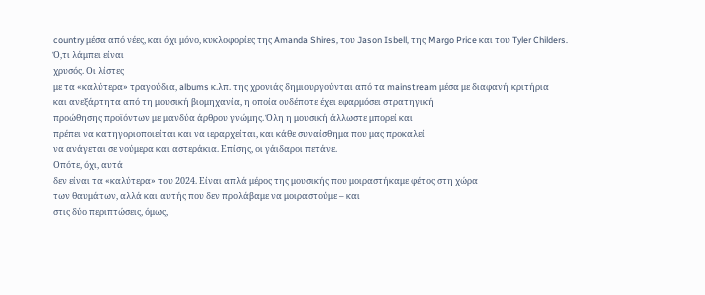country μέσα από νέες, και όχι μόνο, κυκλοφορίες της Amanda Shires, του Jason Isbell, της Margo Price και του Tyler Childers.
Ό,τι λάμπει είναι
χρυσός. Οι λίστες
με τα «καλύτερα» τραγούδια, albums κ.λπ. της χρονιάς δημιουργούνται από τα mainstream μέσα με διαφανή κριτήρια
και ανεξάρτητα από τη μουσική βιομηχανία, η οποία ουδέποτε έχει εφαρμόσει στρατηγική
προώθησης προϊόντων με μανδύα άρθρου γνώμης. Όλη η μουσική άλλωστε μπορεί και
πρέπει να κατηγοριοποιείται και να ιεραρχείται, και κάθε συναίσθημα που μας προκαλεί
να ανάγεται σε νούμερα και αστεράκια. Επίσης, οι γάιδαροι πετάνε.
Οπότε, όχι, αυτά
δεν είναι τα «καλύτερα» του 2024. Είναι απλά μέρος της μουσικής που μοιραστήκαμε φέτος στη χώρα
των θαυμάτων, αλλά και αυτής που δεν προλάβαμε να μοιραστούμε – και
στις δύο περιπτώσεις, όμως,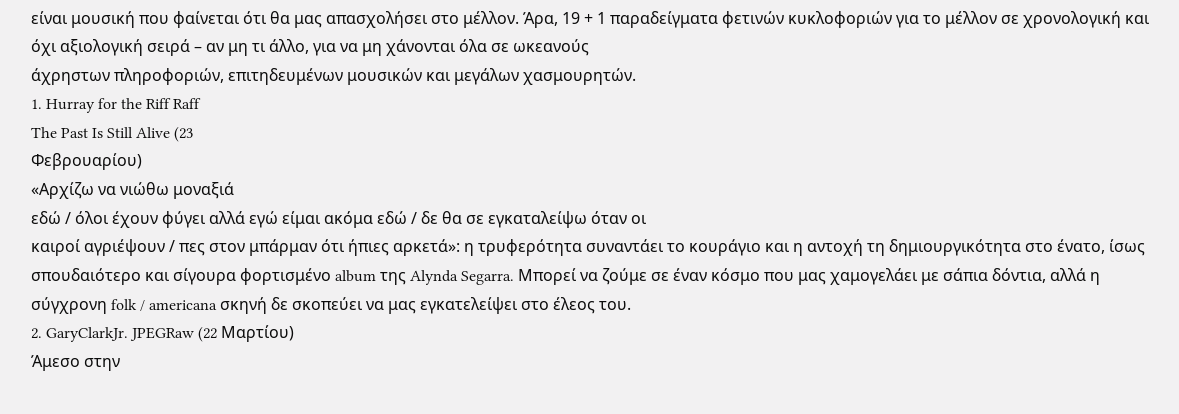είναι μουσική που φαίνεται ότι θα μας απασχολήσει στο μέλλον. Άρα, 19 + 1 παραδείγματα φετινών κυκλοφοριών για το μέλλον σε χρονολογική και
όχι αξιολογική σειρά – αν μη τι άλλο, για να μη χάνονται όλα σε ωκεανούς
άχρηστων πληροφοριών, επιτηδευμένων μουσικών και μεγάλων χασμουρητών.
1. Hurray for the Riff Raff
The Past Is Still Alive (23
Φεβρουαρίου)
«Αρχίζω να νιώθω μοναξιά
εδώ / όλοι έχουν φύγει αλλά εγώ είμαι ακόμα εδώ / δε θα σε εγκαταλείψω όταν οι
καιροί αγριέψουν / πες στον μπάρμαν ότι ήπιες αρκετά»: η τρυφερότητα συναντάει το κουράγιο και η αντοχή τη δημιουργικότητα στο ένατο, ίσως σπουδαιότερο και σίγουρα φορτισμένο album της Alynda Segarra. Μπορεί να ζούμε σε έναν κόσμο που μας χαμογελάει με σάπια δόντια, αλλά η σύγχρονη folk / americana σκηνή δε σκοπεύει να μας εγκατελείψει στο έλεος του.
2. GaryClarkJr. JPEGRaw (22 Μαρτίου)
Άμεσο στην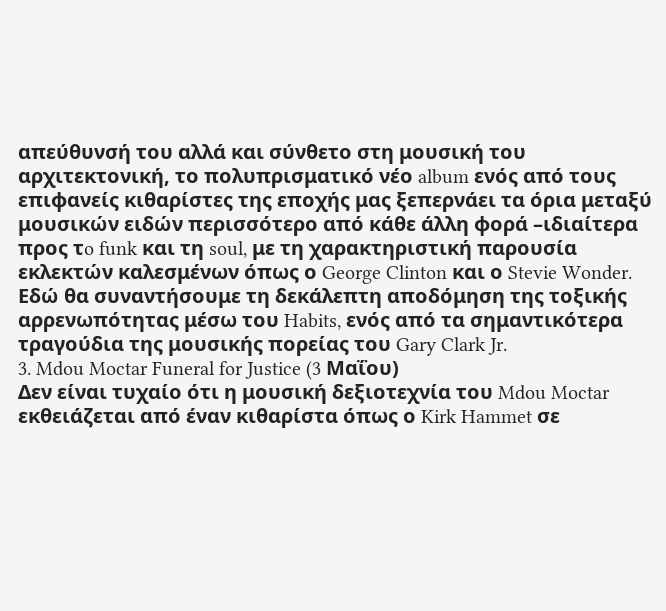απεύθυνσή του αλλά και σύνθετο στη μουσική του αρχιτεκτονική, το πολυπρισματικό νέο album ενός από τους επιφανείς κιθαρίστες της εποχής μας ξεπερνάει τα όρια μεταξύ μουσικών ειδών περισσότερο από κάθε άλλη φορά –ιδιαίτερα προς τo funk και τη soul, με τη χαρακτηριστική παρουσία εκλεκτών καλεσμένων όπως ο George Clinton και ο Stevie Wonder. Εδώ θα συναντήσουμε τη δεκάλεπτη αποδόμηση της τοξικής αρρενωπότητας μέσω του Habits, ενός από τα σημαντικότερα τραγούδια της μουσικής πορείας του Gary Clark Jr.
3. Mdou Moctar Funeral for Justice (3 Μαΐου)
Δεν είναι τυχαίο ότι η μουσική δεξιοτεχνία του Mdou Moctar εκθειάζεται από έναν κιθαρίστα όπως ο Kirk Hammet σε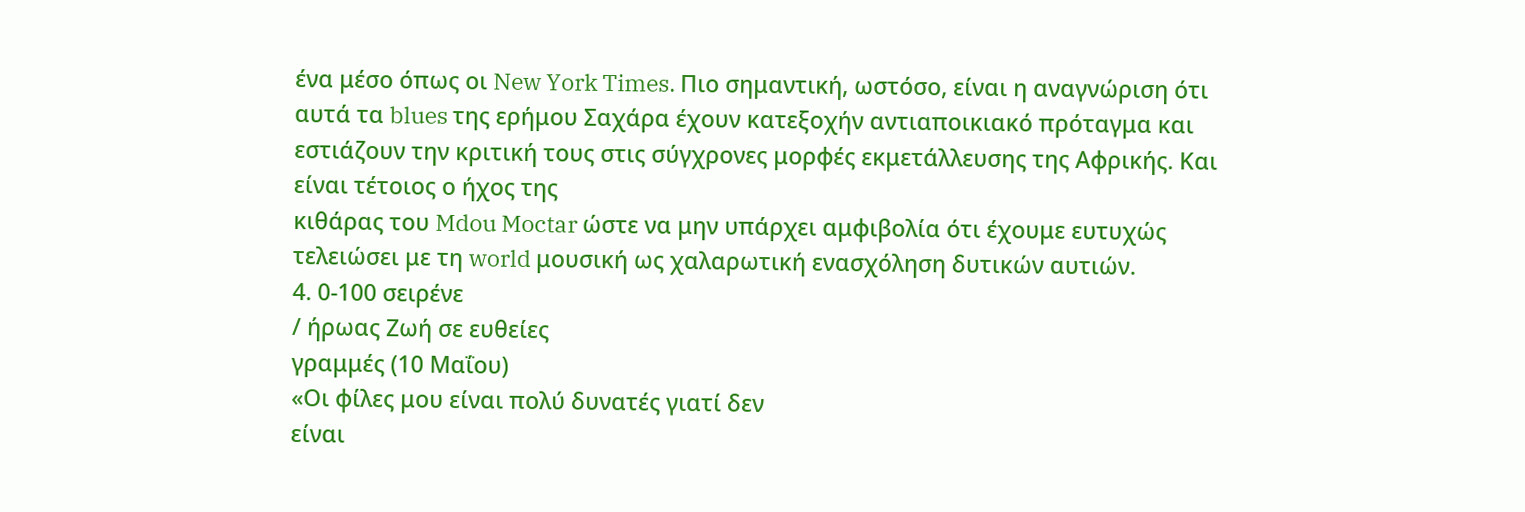ένα μέσο όπως οι New York Times. Πιο σημαντική, ωστόσο, είναι η αναγνώριση ότι αυτά τα blues της ερήμου Σαχάρα έχουν κατεξοχήν αντιαποικιακό πρόταγμα και εστιάζουν την κριτική τους στις σύγχρονες μορφές εκμετάλλευσης της Αφρικής. Και είναι τέτοιος ο ήχος της
κιθάρας του Mdou Moctar ώστε να μην υπάρχει αμφιβολία ότι έχουμε ευτυχώς τελειώσει με τη world μουσική ως χαλαρωτική ενασχόληση δυτικών αυτιών.
4. 0-100 σειρένε
/ ήρωας Ζωή σε ευθείες
γραμμές (10 Μαΐου)
«Οι φίλες μου είναι πολύ δυνατές γιατί δεν
είναι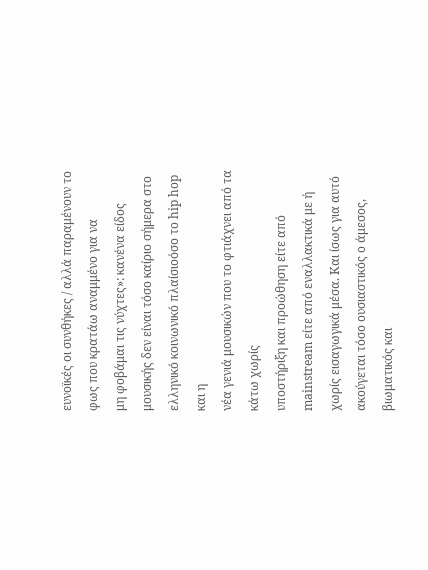ευνοϊκές οι συνθήκες / αλλά παραμένουν το φως που κρατάω αναμμένο για να
μη φοβάμαι τις νύχτες»: κανένα είδος μουσικής δεν είναι τόσο καίριο σήμερα στο ελληνικό κοινωνικό πλαίσιοόσο το hip hop και η
νέα γενιά μουσικών που το φτιάχνει από τα κάτω χωρίς
υποστήριξη και προώθηση είτε από
mainstream είτε από εναλλακτικά με ή χωρίς εισαγωγικά μέσα. Και ίσως για αυτό ακούγεται τόσο ουσιαστικός ο άμεσος, βιωματικός και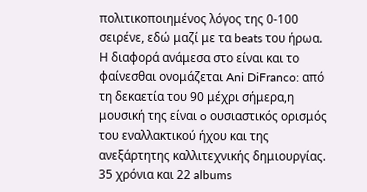πολιτικοποιημένος λόγος της 0-100 σειρένε, εδώ μαζί με τα beats του ήρωα.
Η διαφορά ανάμεσα στο είναι και το φαίνεσθαι ονομάζεται Ani DiFranco: από τη δεκαετία του 90 μέχρι σήμερα,η μουσική της είναι o ουσιαστικός ορισμός του εναλλακτικού ήχου και της ανεξάρτητης καλλιτεχνικής δημιουργίας. 35 χρόνια και 22 albums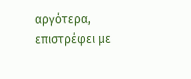αργότερα, επιστρέφει με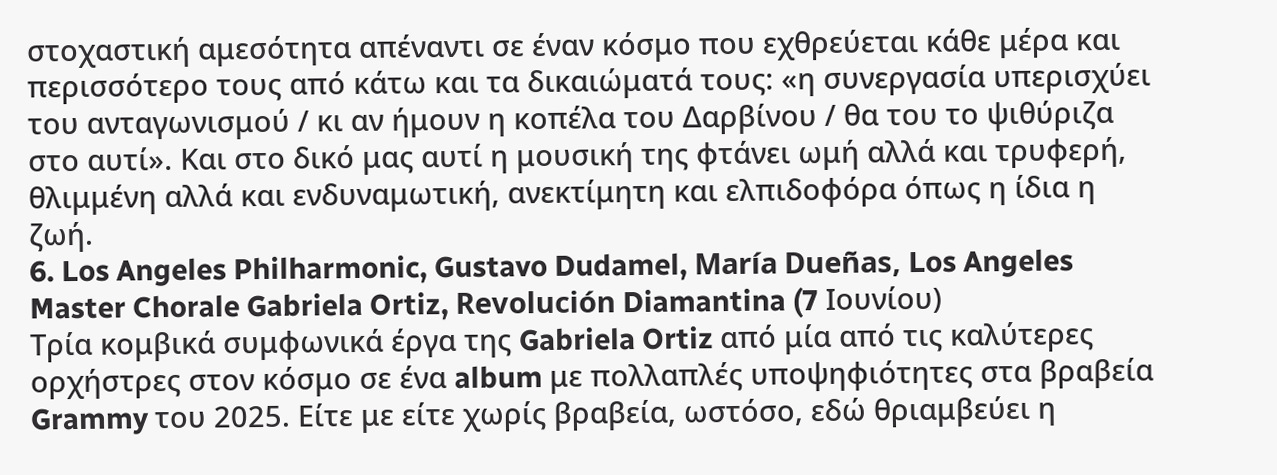στοχαστική αμεσότητα απέναντι σε έναν κόσμο που εχθρεύεται κάθε μέρα και περισσότερο τους από κάτω και τα δικαιώματά τους: «η συνεργασία υπερισχύει του ανταγωνισμού / κι αν ήμουν η κοπέλα του Δαρβίνου / θα του το ψιθύριζα στο αυτί». Και στο δικό μας αυτί η μουσική της φτάνει ωμή αλλά και τρυφερή, θλιμμένη αλλά και ενδυναμωτική, ανεκτίμητη και ελπιδοφόρα όπως η ίδια η ζωή.
6. Los Angeles Philharmonic, Gustavo Dudamel, María Dueñas, Los Angeles Master Chorale Gabriela Ortiz, Revolución Diamantina (7 Ιουνίου)
Τρία κομβικά συμφωνικά έργα της Gabriela Ortiz από μία από τις καλύτερες ορχήστρες στον κόσμο σε ένα album με πολλαπλές υποψηφιότητες στα βραβεία Grammy του 2025. Είτε με είτε χωρίς βραβεία, ωστόσο, εδώ θριαμβεύει η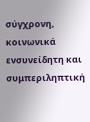σύγχρονη, κοινωνικά ενσυνείδητη και συμπεριληπτική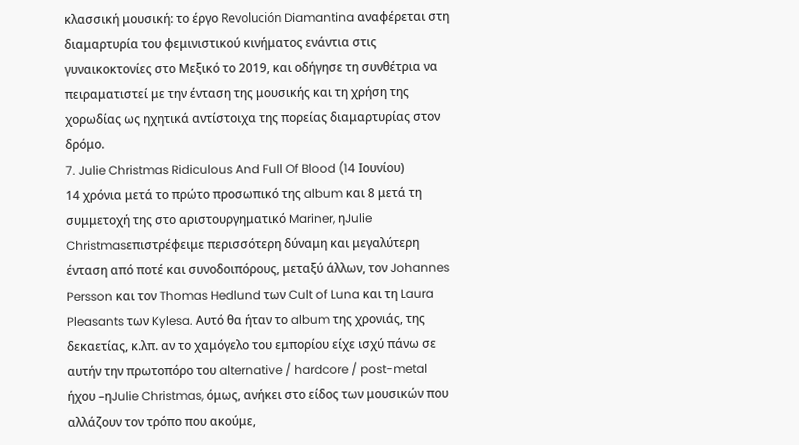κλασσική μουσική: το έργο Revolución Diamantina αναφέρεται στη διαμαρτυρία του φεμινιστικού κινήματος ενάντια στις γυναικοκτονίες στο Μεξικό το 2019, και οδήγησε τη συνθέτρια να πειραματιστεί με την ένταση της μουσικής και τη χρήση της χορωδίας ως ηχητικά αντίστοιχα της πορείας διαμαρτυρίας στον δρόμο.
7. Julie Christmas Ridiculous And Full Of Blood (14 Ιουνίου)
14 χρόνια μετά το πρώτο προσωπικό της album και 8 μετά τη συμμετοχή της στο αριστουργηματικό Mariner, ηJulie Christmasεπιστρέφειμε περισσότερη δύναμη και μεγαλύτερη ένταση από ποτέ και συνοδοιπόρους, μεταξύ άλλων, τον Johannes Persson και τον Thomas Hedlund των Cult of Luna και τη Laura Pleasants των Kylesa. Αυτό θα ήταν το album της χρονιάς, της δεκαετίας, κ.λπ. αν το χαμόγελο του εμπορίου είχε ισχύ πάνω σε αυτήν την πρωτοπόρο του alternative / hardcore / post-metal ήχου –ηJulie Christmas, όμως, ανήκει στο είδος των μουσικών που αλλάζουν τον τρόπο που ακούμε,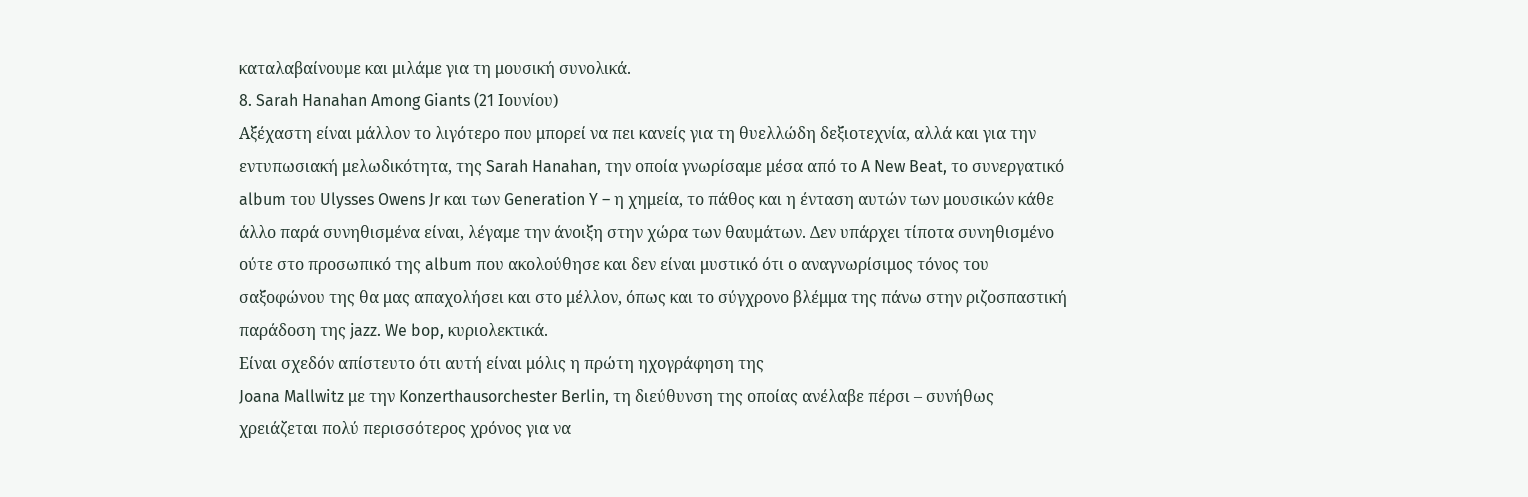καταλαβαίνουμε και μιλάμε για τη μουσική συνολικά.
8. Sarah Hanahan Among Giants (21 Ιουνίου)
Αξέχαστη είναι μάλλον το λιγότερο που μπορεί να πει κανείς για τη θυελλώδη δεξιοτεχνία, αλλά και για την εντυπωσιακή μελωδικότητα, της Sarah Hanahan, την οποία γνωρίσαμε μέσα από το A New Beat, το συνεργατικό album του Ulysses Owens Jr και των Generation Y – η χημεία, το πάθος και η ένταση αυτών των μουσικών κάθε άλλο παρά συνηθισμένα είναι, λέγαμε την άνοιξη στην χώρα των θαυμάτων. Δεν υπάρχει τίποτα συνηθισμένο ούτε στο προσωπικό της album που ακολούθησε και δεν είναι μυστικό ότι ο αναγνωρίσιμος τόνος του σαξοφώνου της θα μας απαχολήσει και στο μέλλον, όπως και το σύγχρονο βλέμμα της πάνω στην ριζοσπαστική παράδοση της jazz. We bop, κυριολεκτικά.
Είναι σχεδόν απίστευτο ότι αυτή είναι μόλις η πρώτη ηχογράφηση της
Joana Mallwitz με την Konzerthausorchester Berlin, τη διεύθυνση της οποίας ανέλαβε πέρσι – συνήθως χρειάζεται πολύ περισσότερος χρόνος για να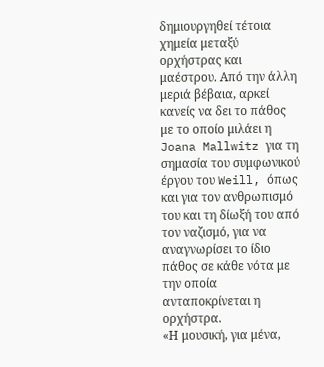δημιουργηθεί τέτοια χημεία μεταξύ ορχήστρας και μαέστρου. Από την άλλη μεριά βέβαια, αρκεί κανείς να δει το πάθος με το οποίο μιλάει η Joana Mallwitz για τη σημασία του συμφωνικού έργου του Weill, όπως και για τον ανθρωπισμό του και τη δίωξή του από τον ναζισμό, για να αναγνωρίσει το ίδιο πάθος σε κάθε νότα με την οποία ανταποκρίνεται η ορχήστρα.
«Η μουσική, για μένα,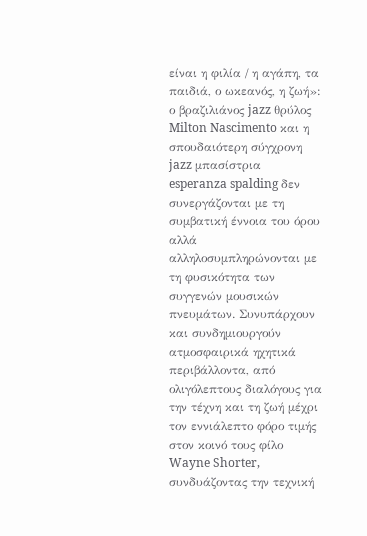είναι η φιλία / η αγάπη, τα παιδιά, ο ωκεανός, η ζωή»: ο βραζιλιάνος jazz θρύλος Milton Nascimento και η σπουδαιότερη σύγχρονη jazz μπασίστρια esperanza spalding δεν συνεργάζονται με τη συμβατική έννοια του όρου αλλά αλληλοσυμπληρώνονται με τη φυσικότητα των συγγενών μουσικών πνευμάτων. Συνυπάρχουν και συνδημιουργούν ατμοσφαιρικά ηχητικά περιβάλλοντα, από ολιγόλεπτους διαλόγους για την τέχνη και τη ζωή μέχρι τον εννιάλεπτο φόρο τιμής στον κοινό τους φίλο Wayne Shorter, συνδυάζοντας την τεχνική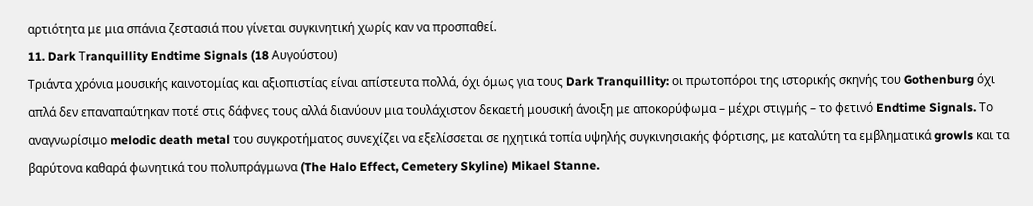αρτιότητα με μια σπάνια ζεστασιά που γίνεται συγκινητική χωρίς καν να προσπαθεί.
11. Dark Τranquillity Endtime Signals (18 Αυγούστου)
Τριάντα χρόνια μουσικής καινοτομίας και αξιοπιστίας είναι απίστευτα πολλά, όχι όμως για τους Dark Tranquillity: oι πρωτοπόροι της ιστορικής σκηνής του Gothenburg όχι απλά δεν επαναπαύτηκαν ποτέ στις δάφνες τους αλλά διανύουν μια τουλάχιστον δεκαετή μουσική άνοιξη με αποκορύφωμα – μέχρι στιγμής – το φετινό Endtime Signals. Το αναγνωρίσιμο melodic death metal του συγκροτήματος συνεχίζει να εξελίσσεται σε ηχητικά τοπία υψηλής συγκινησιακής φόρτισης, με καταλύτη τα εμβληματικά growls και τα βαρύτονα καθαρά φωνητικά του πολυπράγμωνα (The Halo Effect, Cemetery Skyline) Mikael Stanne.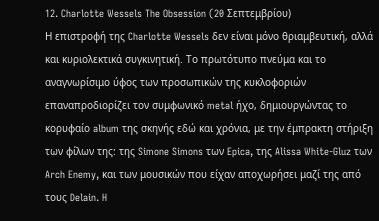12. Charlotte Wessels The Obsession (20 Σεπτεμβρίου)
Η επιστροφή της Charlotte Wessels δεν είναι μόνο θριαμβευτική, αλλά και κυριολεκτικά συγκινητική. Το πρωτότυπο πνεύμα και το αναγνωρίσιμο ύφος των προσωπικών της κυκλοφοριών επαναπροδιορίζει τον συμφωνικό metal ήχο, δημιουργώντας το κορυφαίο album της σκηνής εδώ και χρόνια, με την έμπρακτη στήριξη των φίλων της: της Simone Simons των Epica, της Alissa White-Gluz των Arch Enemy, και των μουσικών που είχαν αποχωρήσει μαζί της από τους Delain. H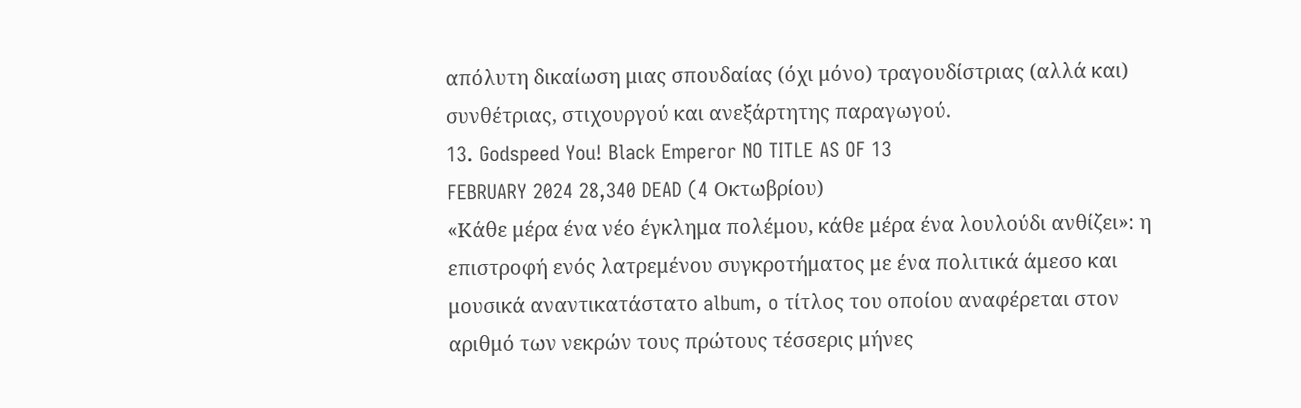απόλυτη δικαίωση μιας σπουδαίας (όχι μόνο) τραγουδίστριας (αλλά και) συνθέτριας, στιχουργού και ανεξάρτητης παραγωγού.
13. Godspeed You! Black Emperor NO TITLE AS OF 13
FEBRUARY 2024 28,340 DEAD (4 Οκτωβρίου)
«Κάθε μέρα ένα νέο έγκλημα πολέμου, κάθε μέρα ένα λουλούδι ανθίζει»: η επιστροφή ενός λατρεμένου συγκροτήματος με ένα πολιτικά άμεσο και μουσικά αναντικατάστατο album, o τίτλος του οποίου αναφέρεται στον αριθμό των νεκρών τους πρώτους τέσσερις μήνες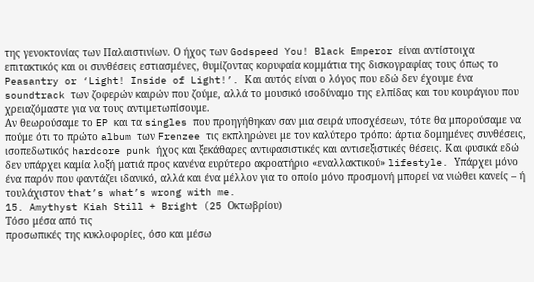της γενοκτονίας των Παλαιστινίων. Ο ήχος των Godspeed You! Black Emperor είναι αντίστοιχα επιτακτικός και οι συνθέσεις εστιασμένες, θυμίζοντας κορυφαία κομμάτια της δισκογραφίας τους όπως το Peasantry or ‘Light! Inside of Light!’. Και αυτός είναι ο λόγος που εδώ δεν έχουμε ένα soundtrack των ζοφερών καιρών που ζούμε, αλλά το μουσικό ισοδύναμο της ελπίδας και του κουράγιου που χρειαζόμαστε για να τους αντιμετωπίσουμε.
Aν θεωρούσαμε το EP και τα singles που προηγήθηκαν σαν μια σειρά υποσχέσεων, τότε θα μπορούσαμε να πούμε ότι το πρώτο album των Frenzee τις εκπληρώνει με τον καλύτερο τρόπο: άρτια δομημένες συνθέσεις, ισοπεδωτικός hardcore punk ήχος και ξεκάθαρες αντιφασιστικές και αντισεξιστικές θέσεις. Και φυσικά εδώ δεν υπάρχει καμία λοξή ματιά προς κανένα ευρύτερο ακροατήριο «εναλλακτικού» lifestyle. Υπάρχει μόνο ένα παρόν που φαντάζει ιδανικό, αλλά και ένα μέλλον για το οποίο μόνο προσμονή μπορεί να νιώθει κανείς – ή τουλάχιστον that’s what’s wrong with me.
15. Amythyst Kiah Still + Bright (25 Οκτωβρίου)
Τόσο μέσα από τις
προσωπικές της κυκλοφορίες, όσο και μέσω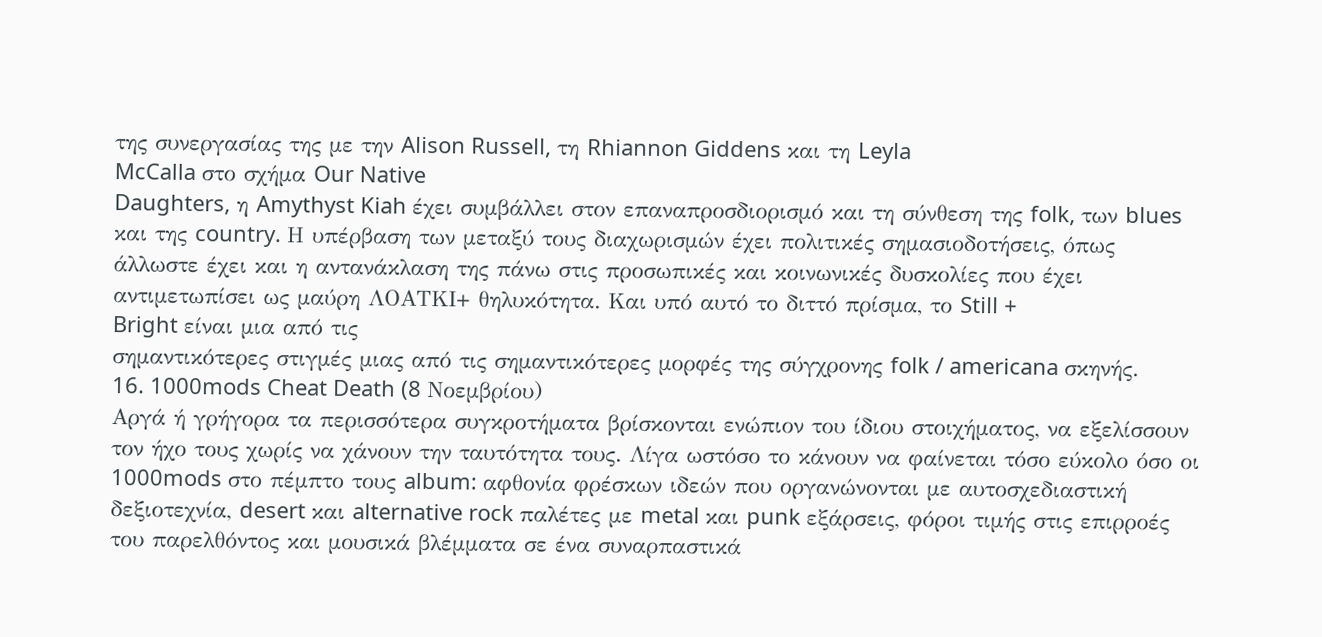της συνεργασίας της με την Alison Russell, τη Rhiannon Giddens και τη Leyla
McCalla στο σχήμα Our Native
Daughters, η Amythyst Kiah έχει συμβάλλει στον επαναπροσδιορισμό και τη σύνθεση της folk, των blues και της country. Η υπέρβαση των μεταξύ τους διαχωρισμών έχει πολιτικές σημασιοδοτήσεις, όπως άλλωστε έχει και η αντανάκλαση της πάνω στις προσωπικές και κοινωνικές δυσκολίες που έχει αντιμετωπίσει ως μαύρη ΛΟΑΤΚΙ+ θηλυκότητα. Και υπό αυτό το διττό πρίσμα, το Still +
Bright είναι μια από τις
σημαντικότερες στιγμές μιας από τις σημαντικότερες μορφές της σύγχρονης folk / americana σκηνής.
16. 1000mods Cheat Death (8 Νοεμβρίου)
Αργά ή γρήγορα τα περισσότερα συγκροτήματα βρίσκονται ενώπιον του ίδιου στοιχήματος, να εξελίσσουν τον ήχο τους χωρίς να χάνουν την ταυτότητα τους. Λίγα ωστόσο το κάνουν να φαίνεται τόσο εύκολο όσο οι 1000mods στο πέμπτο τους album: αφθονία φρέσκων ιδεών που οργανώνονται με αυτοσχεδιαστική δεξιοτεχνία, desert και alternative rock παλέτες με metal και punk εξάρσεις, φόροι τιμής στις επιρροές του παρελθόντος και μουσικά βλέμματα σε ένα συναρπαστικά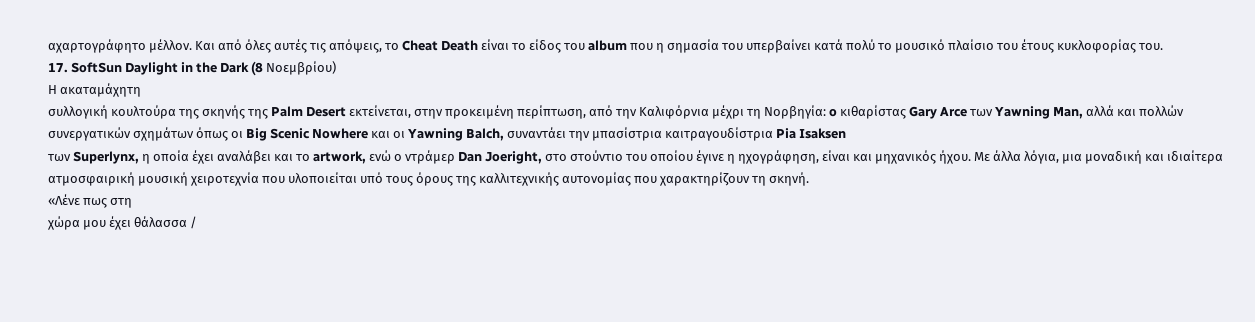αχαρτογράφητο μέλλον. Και από όλες αυτές τις απόψεις, το Cheat Death είναι το είδος του album που η σημασία του υπερβαίνει κατά πολύ τo μουσικό πλαίσιο του έτους κυκλοφορίας του.
17. SoftSun Daylight in the Dark (8 Νοεμβρίου)
Η ακαταμάχητη
συλλογική κουλτούρα της σκηνής της Palm Desert εκτείνεται, στην προκειμένη περίπτωση, από την Καλιφόρνια μέχρι τη Νορβηγία: o κιθαρίστας Gary Arce των Yawning Man, αλλά και πολλών συνεργατικών σχημάτων όπως οι Big Scenic Nowhere και οι Yawning Balch, συναντάει την μπασίστρια καιτραγουδίστρια Pia Isaksen
των Superlynx, η οποία έχει αναλάβει και το artwork, ενώ ο ντράμερ Dan Joeright, στο στούντιο του οποίου έγινε η ηχογράφηση, είναι και μηχανικός ήχου. Με άλλα λόγια, μια μοναδική και ιδιαίτερα ατμοσφαιρική μουσική χειροτεχνία που υλοποιείται υπό τους όρους της καλλιτεχνικής αυτονομίας που χαρακτηρίζουν τη σκηνή.
«Λένε πως στη
χώρα μου έχει θάλασσα /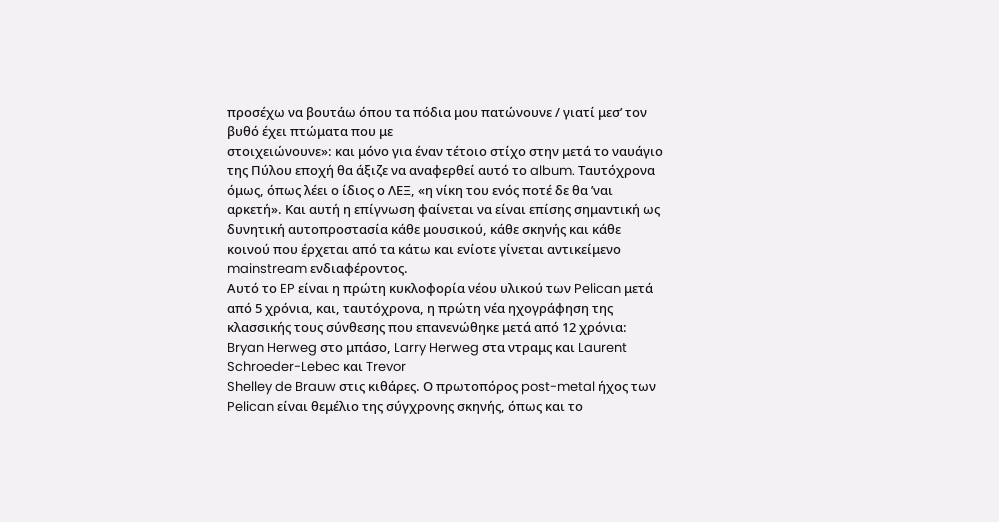προσέχω να βουτάω όπου τα πόδια μου πατώνουνε / γιατί μεσ’ τον βυθό έχει πτώματα που με
στοιχειώνουνε»: και μόνο για έναν τέτοιο στίχο στην μετά το ναυάγιο της Πύλου εποχή θα άξιζε να αναφερθεί αυτό το album. Ταυτόχρονα όμως, όπως λέει ο ίδιος ο ΛΕΞ, «η νίκη του ενός ποτέ δε θα ’ναι αρκετή». Και αυτή η επίγνωση φαίνεται να είναι επίσης σημαντική ως δυνητική αυτοπροστασία κάθε μουσικού, κάθε σκηνής και κάθε κοινού που έρχεται από τα κάτω και ενίοτε γίνεται αντικείμενο mainstream ενδιαφέροντος.
Αυτό το EP είναι η πρώτη κυκλοφορία νέου υλικού των Pelican μετά από 5 χρόνια, και, ταυτόχρονα, η πρώτη νέα ηχογράφηση της κλασσικής τους σύνθεσης που επανενώθηκε μετά από 12 χρόνια: Bryan Herweg στο μπάσο, Larry Herweg στα ντραμς και Laurent Schroeder-Lebec και Trevor
Shelley de Brauw στις κιθάρες. Ο πρωτοπόρος post-metal ήχος των Pelican είναι θεμέλιο της σύγχρονης σκηνής, όπως και το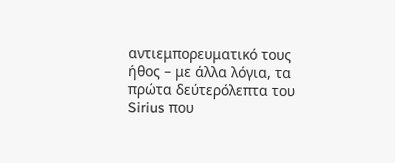αντιεμπορευματικό τους ήθος – με άλλα λόγια, τα πρώτα δεύτερόλεπτα του Sirius που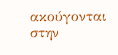ακούγονται στην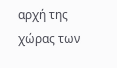αρχή της χώρας των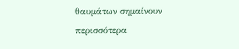θαυμάτων σημαίνουν περισσότερα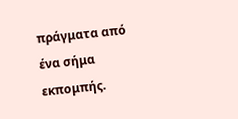πράγματα από ένα σήμα εκπομπής.